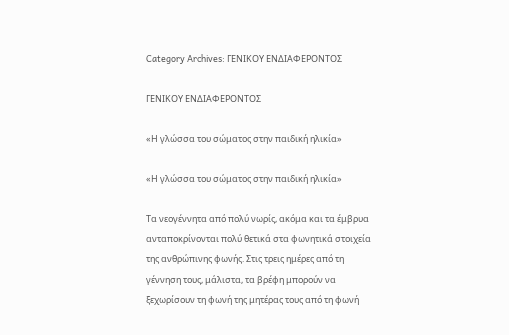Category Archives: ΓΕΝΙΚΟΥ ΕΝΔΙΑΦΕΡΟΝΤΟΣ

ΓΕΝΙΚΟΥ ΕΝΔΙΑΦΕΡΟΝΤΟΣ

«Η γλώσσα του σώματος στην παιδική ηλικία»

«Η γλώσσα του σώματος στην παιδική ηλικία»

Τα νεογέννητα από πολύ νωρίς, ακόμα και τα έμβρυα ανταποκρίνονται πολύ θετικά στα φωνητικά στοιχεία της ανθρώπινης φωνής. Στις τρεις ημέρες από τη γέννηση τους, μάλιστα, τα βρέφη μπορούν να ξεχωρίσουν τη φωνή της μητέρας τους από τη φωνή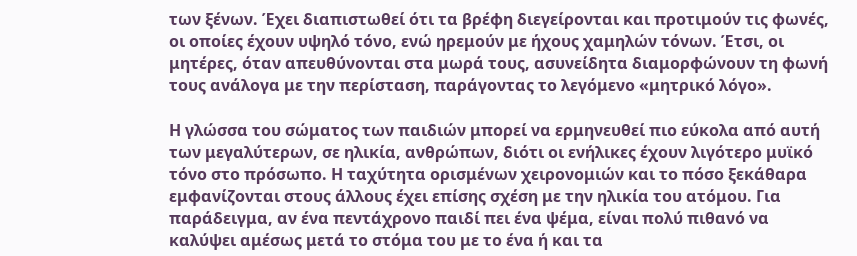των ξένων. Έχει διαπιστωθεί ότι τα βρέφη διεγείρονται και προτιμούν τις φωνές, οι οποίες έχουν υψηλό τόνο, ενώ ηρεμούν με ήχους χαμηλών τόνων. Έτσι, οι μητέρες, όταν απευθύνονται στα μωρά τους, ασυνείδητα διαμορφώνουν τη φωνή τους ανάλογα με την περίσταση, παράγοντας το λεγόμενο «μητρικό λόγο».

Η γλώσσα του σώματος των παιδιών μπορεί να ερμηνευθεί πιο εύκολα από αυτή των μεγαλύτερων, σε ηλικία, ανθρώπων, διότι οι ενήλικες έχουν λιγότερο μυϊκό τόνο στο πρόσωπο. Η ταχύτητα ορισμένων χειρονομιών και το πόσο ξεκάθαρα εμφανίζονται στους άλλους έχει επίσης σχέση με την ηλικία του ατόμου. Για παράδειγμα, αν ένα πεντάχρονο παιδί πει ένα ψέμα, είναι πολύ πιθανό να καλύψει αμέσως μετά το στόμα του με το ένα ή και τα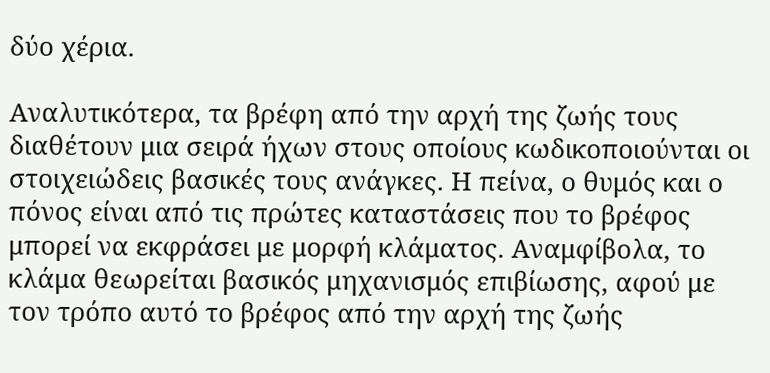δύο χέρια.

Αναλυτικότερα, τα βρέφη από την αρχή της ζωής τους διαθέτουν μια σειρά ήχων στους οποίους κωδικοποιούνται οι στοιχειώδεις βασικές τους ανάγκες. Η πείνα, ο θυμός και ο πόνος είναι από τις πρώτες καταστάσεις που το βρέφος μπορεί να εκφράσει με μορφή κλάματος. Αναμφίβολα, το κλάμα θεωρείται βασικός μηχανισμός επιβίωσης, αφού με τον τρόπο αυτό το βρέφος από την αρχή της ζωής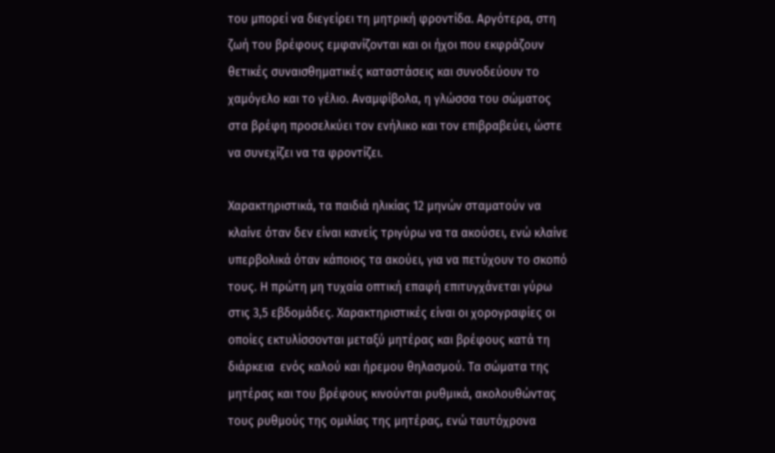του μπορεί να διεγείρει τη μητρική φροντίδα. Αργότερα, στη ζωή του βρέφους εμφανίζονται και οι ήχοι που εκφράζουν θετικές συναισθηματικές καταστάσεις και συνοδεύουν το χαμόγελο και το γέλιο. Αναμφίβολα, η γλώσσα του σώματος στα βρέφη προσελκύει τον ενήλικο και τον επιβραβεύει, ώστε να συνεχίζει να τα φροντίζει.

Χαρακτηριστικά, τα παιδιά ηλικίας 12 μηνών σταματούν να κλαίνε όταν δεν είναι κανείς τριγύρω να τα ακούσει, ενώ κλαίνε υπερβολικά όταν κάποιος τα ακούει, για να πετύχουν το σκοπό τους. Η πρώτη μη τυχαία οπτική επαφή επιτυγχάνεται γύρω στις 3,5 εβδομάδες. Χαρακτηριστικές είναι οι χορογραφίες οι οποίες εκτυλίσσονται μεταξύ μητέρας και βρέφους κατά τη διάρκεια  ενός καλού και ήρεμου θηλασμού. Τα σώματα της μητέρας και του βρέφους κινούνται ρυθμικά, ακολουθώντας τους ρυθμούς της ομιλίας της μητέρας, ενώ ταυτόχρονα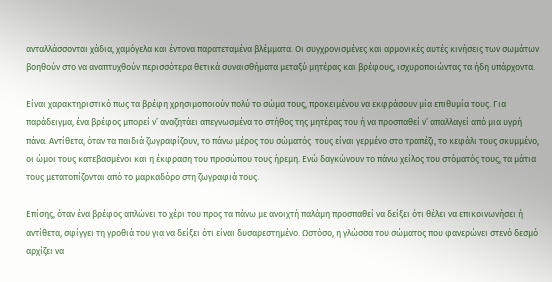ανταλλάσσονται χάδια, χαμόγελα και έντονα παρατεταμένα βλέμματα. Οι συγχρονισμένες και αρμονικές αυτές κινήσεις των σωμάτων βοηθούν στο να αναπτυχθούν περισσότερα θετικά συναισθήματα μεταξύ μητέρας και βρέφους, ισχυροποιώντας τα ήδη υπάρχοντα.

Είναι χαρακτηριστικό πως τα βρέφη χρησιμοποιούν πολύ το σώμα τους, προκειμένου να εκφράσουν μία επιθυμία τους. Για παράδειγμα, ένα βρέφος μπορεί ν’ αναζητάει απεγνωσμένα το στήθος της μητέρας του ή να προσπαθεί ν’ απαλλαγεί από μια υγρή πάνα. Αντίθετα, όταν τα παιδιά ζωγραφίζουν, το πάνω μέρος του σώματός  τους είναι γερμένο στο τραπέζι, το κεφάλι τους σκυμμένο, οι ώμοι τους κατεβασμένοι και η έκφραση του προσώπου τους ήρεμη. Ενώ δαγκώνουν το πάνω χείλος του στόματός τους, τα μάτια τους μετατοπίζονται από το μαρκαδόρο στη ζωγραφιά τους.

Επίσης, όταν ένα βρέφος απλώνει το χέρι του προς τα πάνω με ανοιχτή παλάμη προσπαθεί να δείξει ότι θέλει να επικοινωνήσει ή αντίθετα, σφίγγει τη γροθιά του για να δείξει ότι είναι δυσαρεστημένο. Ωστόσο, η γλώσσα του σώματος που φανερώνει στενό δεσμό αρχίζει να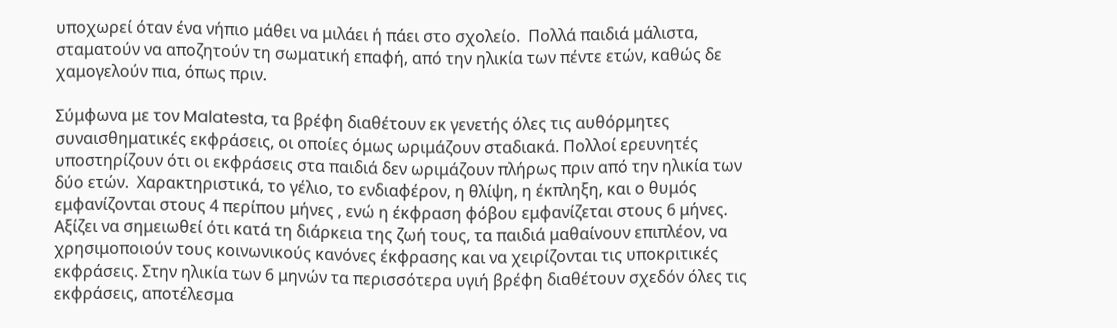υποχωρεί όταν ένα νήπιο μάθει να μιλάει ή πάει στο σχολείο.  Πολλά παιδιά μάλιστα, σταματούν να αποζητούν τη σωματική επαφή, από την ηλικία των πέντε ετών, καθώς δε χαμογελούν πια, όπως πριν.

Σύμφωνα με τον Malatesta, τα βρέφη διαθέτουν εκ γενετής όλες τις αυθόρμητες συναισθηματικές εκφράσεις, οι οποίες όμως ωριμάζουν σταδιακά. Πολλοί ερευνητές υποστηρίζουν ότι οι εκφράσεις στα παιδιά δεν ωριμάζουν πλήρως πριν από την ηλικία των δύο ετών.  Χαρακτηριστικά, το γέλιο, το ενδιαφέρον, η θλίψη, η έκπληξη, και ο θυμός εμφανίζονται στους 4 περίπου μήνες , ενώ η έκφραση φόβου εμφανίζεται στους 6 μήνες.  Αξίζει να σημειωθεί ότι κατά τη διάρκεια της ζωή τους, τα παιδιά μαθαίνουν επιπλέον, να χρησιμοποιούν τους κοινωνικούς κανόνες έκφρασης και να χειρίζονται τις υποκριτικές εκφράσεις. Στην ηλικία των 6 μηνών τα περισσότερα υγιή βρέφη διαθέτουν σχεδόν όλες τις εκφράσεις, αποτέλεσμα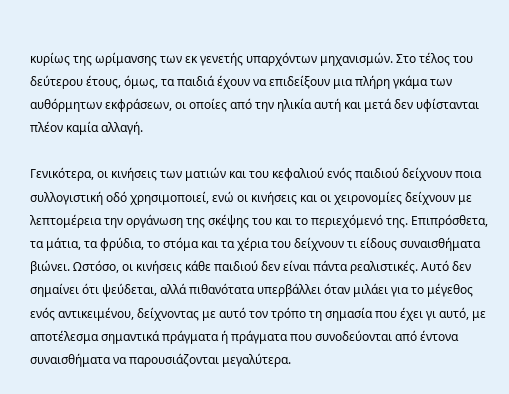κυρίως της ωρίμανσης των εκ γενετής υπαρχόντων μηχανισμών. Στο τέλος του δεύτερου έτους, όμως, τα παιδιά έχουν να επιδείξουν μια πλήρη γκάμα των αυθόρμητων εκφράσεων, οι οποίες από την ηλικία αυτή και μετά δεν υφίστανται πλέον καμία αλλαγή.

Γενικότερα, οι κινήσεις των ματιών και του κεφαλιού ενός παιδιού δείχνουν ποια συλλογιστική οδό χρησιμοποιεί, ενώ οι κινήσεις και οι χειρονομίες δείχνουν με λεπτομέρεια την οργάνωση της σκέψης του και το περιεχόμενό της. Επιπρόσθετα, τα μάτια, τα φρύδια, το στόμα και τα χέρια του δείχνουν τι είδους συναισθήματα βιώνει. Ωστόσο, οι κινήσεις κάθε παιδιού δεν είναι πάντα ρεαλιστικές. Αυτό δεν σημαίνει ότι ψεύδεται, αλλά πιθανότατα υπερβάλλει όταν μιλάει για το μέγεθος ενός αντικειμένου, δείχνοντας με αυτό τον τρόπο τη σημασία που έχει γι αυτό, με αποτέλεσμα σημαντικά πράγματα ή πράγματα που συνοδεύονται από έντονα συναισθήματα να παρουσιάζονται μεγαλύτερα.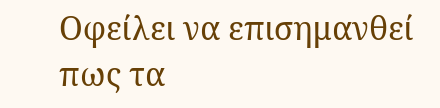Οφείλει να επισημανθεί πως τα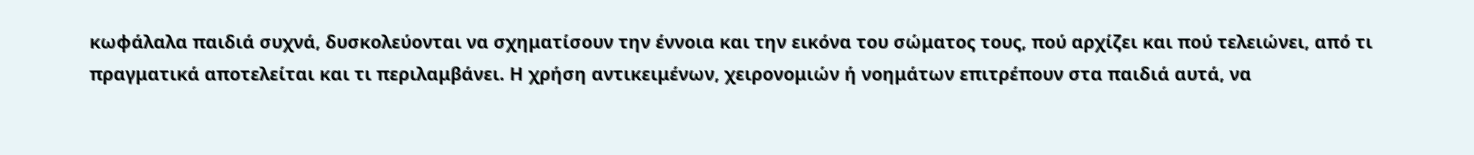κωφάλαλα παιδιά συχνά, δυσκολεύονται να σχηματίσουν την έννοια και την εικόνα του σώματος τους, πού αρχίζει και πού τελειώνει, από τι πραγματικά αποτελείται και τι περιλαμβάνει. Η χρήση αντικειμένων, χειρονομιών ή νοημάτων επιτρέπουν στα παιδιά αυτά, να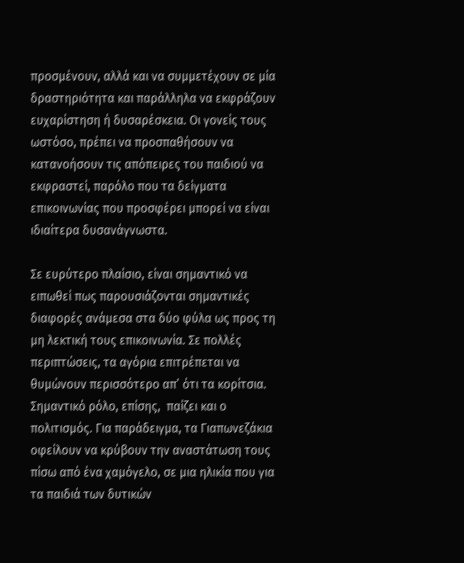προσμένουν, αλλά και να συμμετέχουν σε μία δραστηριότητα και παράλληλα να εκφράζουν ευχαρίστηση ή δυσαρέσκεια. Οι γονείς τους ωστόσο, πρέπει να προσπαθήσουν να κατανοήσουν τις απόπειρες του παιδιού να εκφραστεί, παρόλο που τα δείγματα επικοινωνίας που προσφέρει μπορεί να είναι ιδιαίτερα δυσανάγνωστα.

Σε ευρύτερο πλαίσιο, είναι σημαντικό να ειπωθεί πως παρουσιάζονται σημαντικές διαφορές ανάμεσα στα δύο φύλα ως προς τη μη λεκτική τους επικοινωνία. Σε πολλές περιπτώσεις, τα αγόρια επιτρέπεται να θυμώνουν περισσότερο απ’ ότι τα κορίτσια. Σημαντικό ρόλο, επίσης,  παίζει και ο πολιτισμός. Για παράδειγμα, τα Γιαπωνεζάκια οφείλουν να κρύβουν την αναστάτωση τους πίσω από ένα χαμόγελο, σε μια ηλικία που για τα παιδιά των δυτικών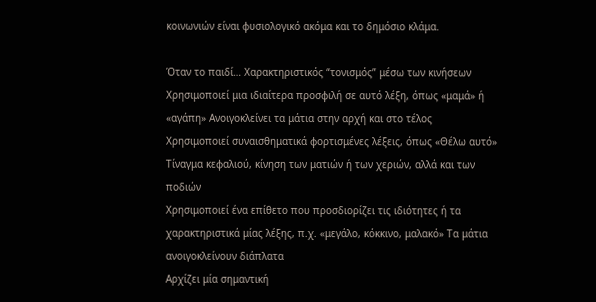κοινωνιών είναι φυσιολογικό ακόμα και το δημόσιο κλάμα.

Όταν το παιδί… Χαρακτηριστικός “τονισμός” μέσω των κινήσεων
Χρησιμοποιεί μια ιδιαίτερα προσφιλή σε αυτό λέξη, όπως «μαμά» ή «αγάπη» Ανοιγοκλείνει τα μάτια στην αρχή και στο τέλος
Χρησιμοποιεί συναισθηματικά φορτισμένες λέξεις, όπως «Θέλω αυτό» Τίναγμα κεφαλιού, κίνηση των ματιών ή των χεριών, αλλά και των ποδιών
Χρησιμοποιεί ένα επίθετο που προσδιορίζει τις ιδιότητες ή τα χαρακτηριστικά μίας λέξης, π.χ. «μεγάλο, κόκκινο, μαλακό» Τα μάτια ανοιγοκλείνουν διάπλατα
Αρχίζει μία σημαντική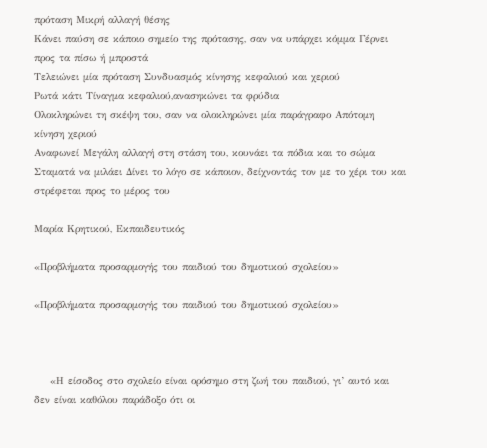πρόταση Μικρή αλλαγή θέσης
Κάνει παύση σε κάποιο σημείο της πρότασης, σαν να υπάρχει κόμμα Γέρνει προς τα πίσω ή μπροστά
Τελειώνει μία πρόταση Συνδυασμός κίνησης κεφαλιού και χεριού
Ρωτά κάτι Τίναγμα κεφαλιού,ανασηκώνει τα φρύδια
Ολοκληρώνει τη σκέψη του, σαν να ολοκληρώνει μία παράγραφο Απότομη κίνηση χεριού
Αναφωνεί Μεγάλη αλλαγή στη στάση του, κουνάει τα πόδια και το σώμα
Σταματά να μιλάει Δίνει το λόγο σε κάποιον, δείχνοντάς τον με το χέρι του και στρέφεται προς το μέρος του

Μαρία Κρητικού, Εκπαιδευτικός

«Προβλήματα προσαρμογής του παιδιού του δημοτικού σχολείου»

«Προβλήματα προσαρμογής του παιδιού του δημοτικού σχολείου»



    «Η είσοδος στο σχολείο είναι ορόσημο στη ζωή του παιδιού, γι’ αυτό και δεν είναι καθόλου παράδοξο ότι οι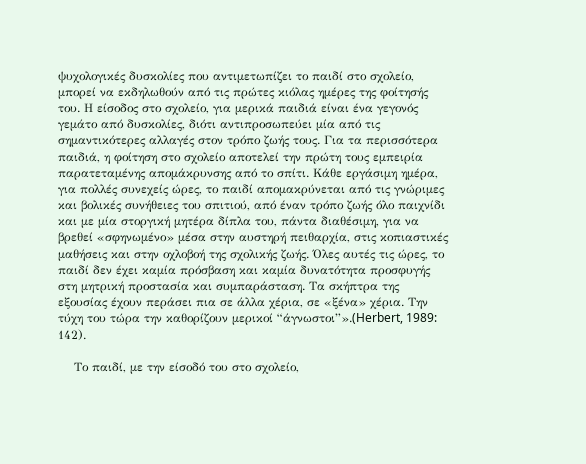ψυχολογικές δυσκολίες που αντιμετωπίζει το παιδί στο σχολείο, μπορεί να εκδηλωθούν από τις πρώτες κιόλας ημέρες της φοίτησής του. Η είσοδος στο σχολείο, για μερικά παιδιά είναι ένα γεγονός γεμάτο από δυσκολίες, διότι αντιπροσωπεύει μία από τις σημαντικότερες αλλαγές στον τρόπο ζωής τους. Για τα περισσότερα παιδιά, η φοίτηση στο σχολείο αποτελεί την πρώτη τους εμπειρία παρατεταμένης απομάκρυνσης από το σπίτι. Κάθε εργάσιμη ημέρα, για πολλές συνεχείς ώρες, το παιδί απομακρύνεται από τις γνώριμες και βολικές συνήθειες του σπιτιού, από έναν τρόπο ζωής όλο παιχνίδι και με μία στοργική μητέρα δίπλα του, πάντα διαθέσιμη, για να βρεθεί «σφηνωμένο» μέσα στην αυστηρή πειθαρχία, στις κοπιαστικές μαθήσεις και στην οχλοβοή της σχολικής ζωής. Όλες αυτές τις ώρες, το παιδί δεν έχει καμία πρόσβαση και καμία δυνατότητα προσφυγής στη μητρική προστασία και συμπαράσταση. Τα σκήπτρα της εξουσίας έχουν περάσει πια σε άλλα χέρια, σε «ξένα» χέρια. Την τύχη του τώρα την καθορίζουν μερικοί “άγνωστοι”».(Herbert, 1989: 142).

    Το παιδί, με την είσοδό του στο σχολείο,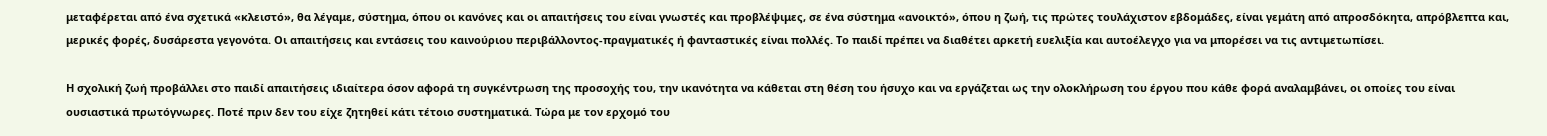μεταφέρεται από ένα σχετικά «κλειστό», θα λέγαμε, σύστημα, όπου οι κανόνες και οι απαιτήσεις του είναι γνωστές και προβλέψιμες, σε ένα σύστημα «ανοικτό», όπου η ζωή, τις πρώτες τουλάχιστον εβδομάδες, είναι γεμάτη από απροσδόκητα, απρόβλεπτα και, μερικές φορές, δυσάρεστα γεγονότα. Οι απαιτήσεις και εντάσεις του καινούριου περιβάλλοντος-πραγματικές ή φανταστικές είναι πολλές. Το παιδί πρέπει να διαθέτει αρκετή ευελιξία και αυτοέλεγχο για να μπορέσει να τις αντιμετωπίσει.

Η σχολική ζωή προβάλλει στο παιδί απαιτήσεις ιδιαίτερα όσον αφορά τη συγκέντρωση της προσοχής του, την ικανότητα να κάθεται στη θέση του ήσυχο και να εργάζεται ως την ολοκλήρωση του έργου που κάθε φορά αναλαμβάνει, οι οποίες του είναι ουσιαστικά πρωτόγνωρες. Ποτέ πριν δεν του είχε ζητηθεί κάτι τέτοιο συστηματικά. Τώρα με τον ερχομό του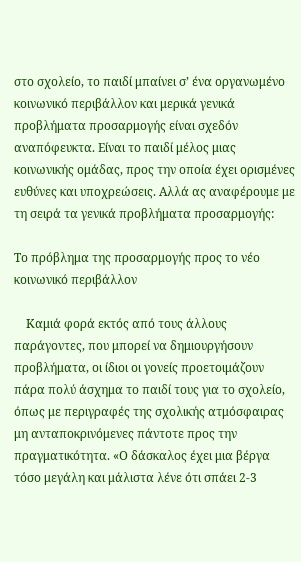στο σχολείο, το παιδί μπαίνει σ’ ένα οργανωμένο κοινωνικό περιβάλλον και μερικά γενικά προβλήματα προσαρμογής είναι σχεδόν αναπόφευκτα. Είναι το παιδί μέλος μιας κοινωνικής ομάδας, προς την οποία έχει ορισμένες ευθύνες και υποχρεώσεις. Αλλά ας αναφέρουμε με τη σειρά τα γενικά προβλήματα προσαρμογής:

Το πρόβλημα της προσαρμογής προς το νέο κοινωνικό περιβάλλον

    Καμιά φορά εκτός από τους άλλους παράγοντες, που μπορεί να δημιουργήσουν προβλήματα, οι ίδιοι οι γονείς προετοιμάζουν πάρα πολύ άσχημα το παιδί τους για το σχολείο, όπως με περιγραφές της σχολικής ατμόσφαιρας μη ανταποκρινόμενες πάντοτε προς την πραγματικότητα. «Ο δάσκαλος έχει μια βέργα τόσο μεγάλη και μάλιστα λένε ότι σπάει 2-3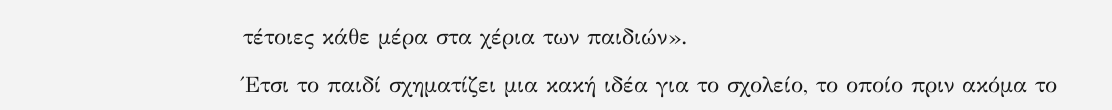τέτοιες κάθε μέρα στα χέρια των παιδιών».

Έτσι το παιδί σχηματίζει μια κακή ιδέα για το σχολείο, το οποίο πριν ακόμα το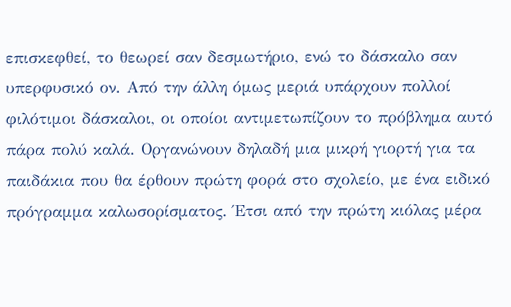επισκεφθεί, το θεωρεί σαν δεσμωτήριο, ενώ το δάσκαλο σαν υπερφυσικό ον. Από την άλλη όμως μεριά υπάρχουν πολλοί φιλότιμοι δάσκαλοι, οι οποίοι αντιμετωπίζουν το πρόβλημα αυτό πάρα πολύ καλά. Οργανώνουν δηλαδή μια μικρή γιορτή για τα παιδάκια που θα έρθουν πρώτη φορά στο σχολείο, με ένα ειδικό πρόγραμμα καλωσορίσματος. Έτσι από την πρώτη κιόλας μέρα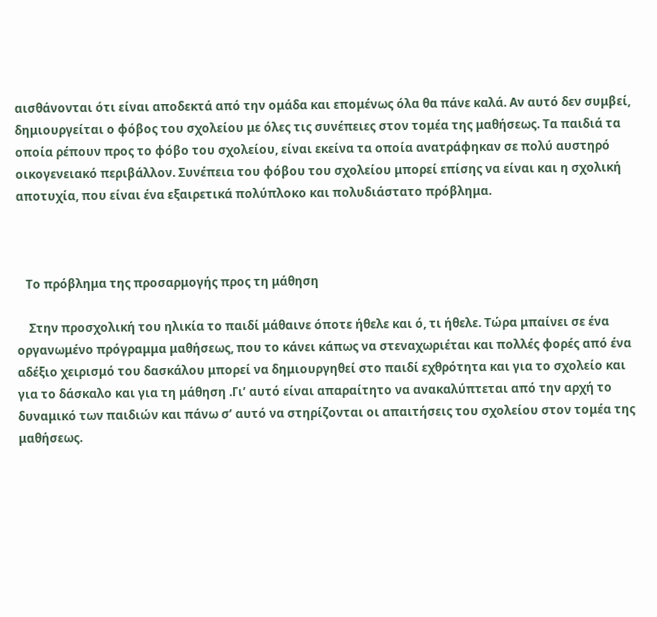αισθάνονται ότι είναι αποδεκτά από την ομάδα και επομένως όλα θα πάνε καλά. Αν αυτό δεν συμβεί, δημιουργείται ο φόβος του σχολείου με όλες τις συνέπειες στον τομέα της μαθήσεως. Τα παιδιά τα οποία ρέπουν προς το φόβο του σχολείου, είναι εκείνα τα οποία ανατράφηκαν σε πολύ αυστηρό οικογενειακό περιβάλλον. Συνέπεια του φόβου του σχολείου μπορεί επίσης να είναι και η σχολική αποτυχία, που είναι ένα εξαιρετικά πολύπλοκο και πολυδιάστατο πρόβλημα.



   Το πρόβλημα της προσαρμογής προς τη μάθηση

    Στην προσχολική του ηλικία το παιδί μάθαινε όποτε ήθελε και ό, τι ήθελε. Τώρα μπαίνει σε ένα οργανωμένο πρόγραμμα μαθήσεως, που το κάνει κάπως να στεναχωριέται και πολλές φορές από ένα αδέξιο χειρισμό του δασκάλου μπορεί να δημιουργηθεί στο παιδί εχθρότητα και για το σχολείο και για το δάσκαλο και για τη μάθηση .Γι’ αυτό είναι απαραίτητο να ανακαλύπτεται από την αρχή το δυναμικό των παιδιών και πάνω σ’ αυτό να στηρίζονται οι απαιτήσεις του σχολείου στον τομέα της μαθήσεως.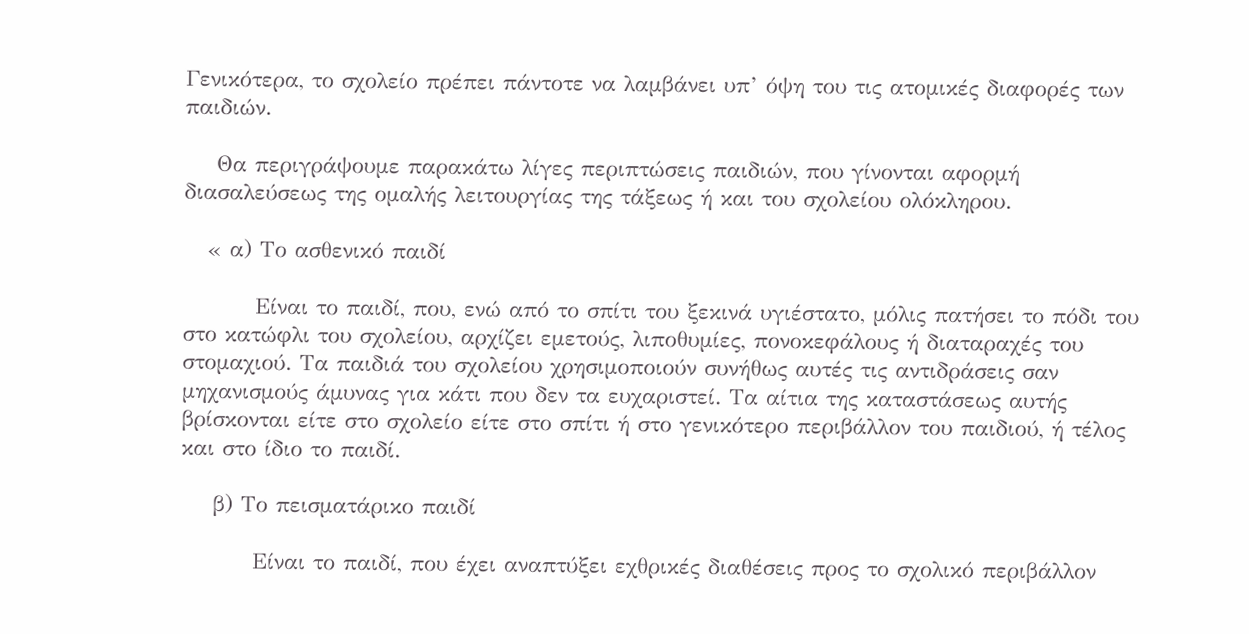Γενικότερα, το σχολείο πρέπει πάντοτε να λαμβάνει υπ’ όψη του τις ατομικές διαφορές των παιδιών.

    Θα περιγράψουμε παρακάτω λίγες περιπτώσεις παιδιών, που γίνονται αφορμή διασαλεύσεως της ομαλής λειτουργίας της τάξεως ή και του σχολείου ολόκληρου.

   « α) Το ασθενικό παιδί

         Είναι το παιδί, που, ενώ από το σπίτι του ξεκινά υγιέστατο, μόλις πατήσει το πόδι του στο κατώφλι του σχολείου, αρχίζει εμετούς, λιποθυμίες, πονοκεφάλους ή διαταραχές του στομαχιού. Τα παιδιά του σχολείου χρησιμοποιούν συνήθως αυτές τις αντιδράσεις σαν μηχανισμούς άμυνας για κάτι που δεν τα ευχαριστεί. Τα αίτια της καταστάσεως αυτής βρίσκονται είτε στο σχολείο είτε στο σπίτι ή στο γενικότερο περιβάλλον του παιδιού, ή τέλος και στο ίδιο το παιδί.

    β) Το πεισματάρικο παιδί

         Είναι το παιδί, που έχει αναπτύξει εχθρικές διαθέσεις προς το σχολικό περιβάλλον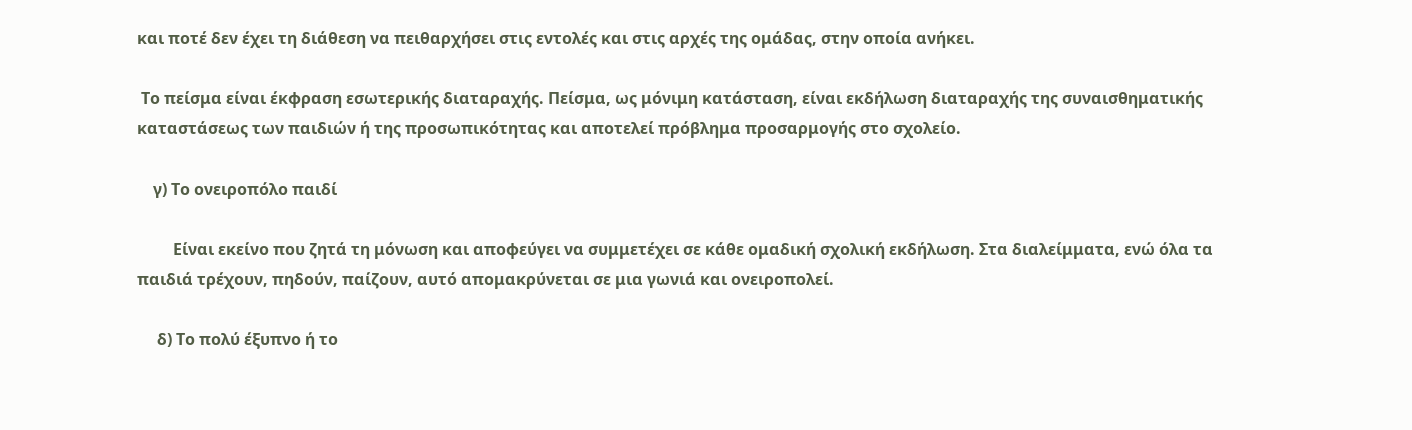και ποτέ δεν έχει τη διάθεση να πειθαρχήσει στις εντολές και στις αρχές της ομάδας, στην οποία ανήκει.

 Το πείσμα είναι έκφραση εσωτερικής διαταραχής. Πείσμα, ως μόνιμη κατάσταση, είναι εκδήλωση διαταραχής της συναισθηματικής καταστάσεως των παιδιών ή της προσωπικότητας και αποτελεί πρόβλημα προσαρμογής στο σχολείο.

    γ) Το ονειροπόλο παιδί

         Είναι εκείνο που ζητά τη μόνωση και αποφεύγει να συμμετέχει σε κάθε ομαδική σχολική εκδήλωση. Στα διαλείμματα, ενώ όλα τα παιδιά τρέχουν, πηδούν, παίζουν, αυτό απομακρύνεται σε μια γωνιά και ονειροπολεί.

     δ) Το πολύ έξυπνο ή το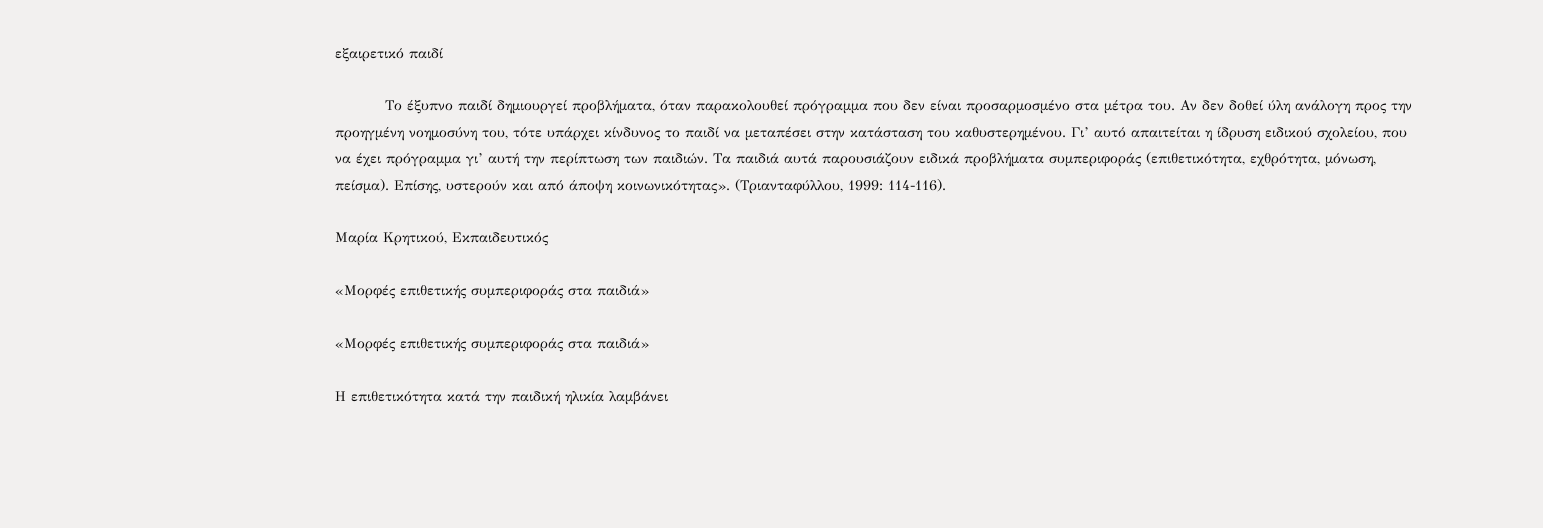εξαιρετικό παιδί

          Το έξυπνο παιδί δημιουργεί προβλήματα, όταν παρακολουθεί πρόγραμμα που δεν είναι προσαρμοσμένο στα μέτρα του. Αν δεν δοθεί ύλη ανάλογη προς την προηγμένη νοημοσύνη του, τότε υπάρχει κίνδυνος το παιδί να μεταπέσει στην κατάσταση του καθυστερημένου. Γι’ αυτό απαιτείται η ίδρυση ειδικού σχολείου, που να έχει πρόγραμμα γι’ αυτή την περίπτωση των παιδιών. Τα παιδιά αυτά παρουσιάζουν ειδικά προβλήματα συμπεριφοράς (επιθετικότητα, εχθρότητα, μόνωση, πείσμα). Επίσης, υστερούν και από άποψη κοινωνικότητας». (Τριανταφύλλου, 1999: 114-116).

Μαρία Κρητικού, Εκπαιδευτικός

«Μορφές επιθετικής συμπεριφοράς στα παιδιά»

«Μορφές επιθετικής συμπεριφοράς στα παιδιά»

Η επιθετικότητα κατά την παιδική ηλικία λαμβάνει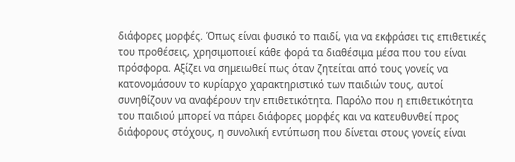διάφορες μορφές. Όπως είναι φυσικό το παιδί, για να εκφράσει τις επιθετικές του προθέσεις, χρησιμοποιεί κάθε φορά τα διαθέσιμα μέσα που του είναι πρόσφορα. Αξίζει να σημειωθεί πως όταν ζητείται από τους γονείς να κατονομάσουν το κυρίαρχο χαρακτηριστικό των παιδιών τους, αυτοί συνηθίζουν να αναφέρουν την επιθετικότητα. Παρόλο που η επιθετικότητα του παιδιού μπορεί να πάρει διάφορες μορφές και να κατευθυνθεί προς διάφορους στόχους, η συνολική εντύπωση που δίνεται στους γονείς είναι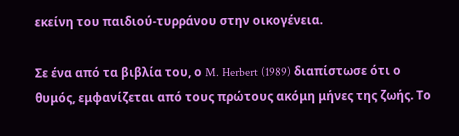εκείνη του παιδιού-τυρράνου στην οικογένεια.

Σε ένα από τα βιβλία του, ο M. Herbert (1989) διαπίστωσε ότι ο θυμός, εμφανίζεται από τους πρώτους ακόμη μήνες της ζωής. Το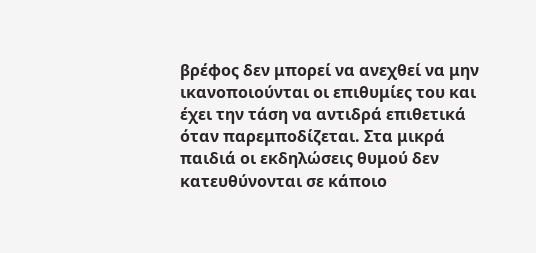βρέφος δεν μπορεί να ανεχθεί να μην ικανοποιούνται οι επιθυμίες του και έχει την τάση να αντιδρά επιθετικά όταν παρεμποδίζεται. Στα μικρά παιδιά οι εκδηλώσεις θυμού δεν κατευθύνονται σε κάποιο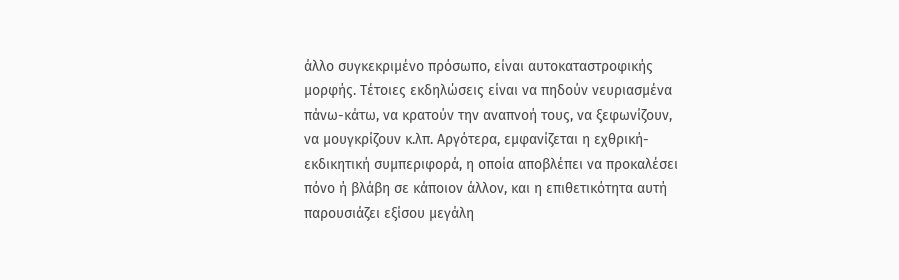άλλο συγκεκριμένο πρόσωπο, είναι αυτοκαταστροφικής μορφής. Τέτοιες εκδηλώσεις είναι να πηδούν νευριασμένα πάνω-κάτω, να κρατούν την αναπνοή τους, να ξεφωνίζουν, να μουγκρίζουν κ.λπ. Αργότερα, εμφανίζεται η εχθρική-εκδικητική συμπεριφορά, η οποία αποβλέπει να προκαλέσει πόνο ή βλάβη σε κάποιον άλλον, και η επιθετικότητα αυτή παρουσιάζει εξίσου μεγάλη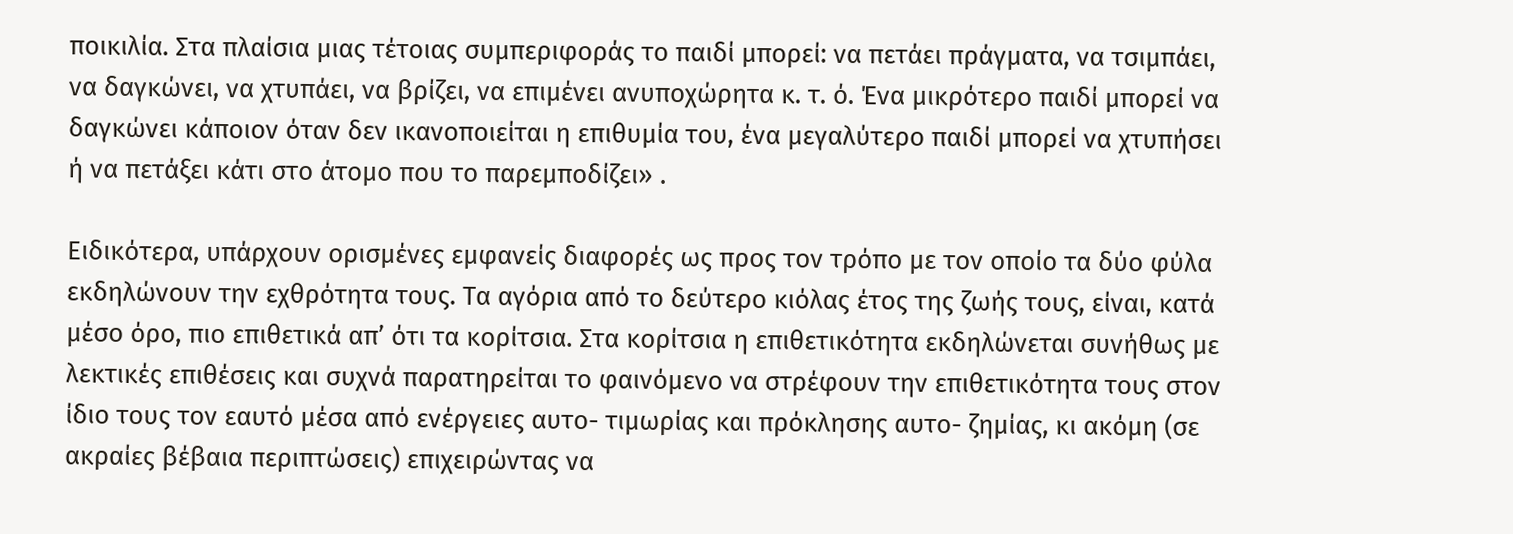ποικιλία. Στα πλαίσια μιας τέτοιας συμπεριφοράς το παιδί μπορεί: να πετάει πράγματα, να τσιμπάει, να δαγκώνει, να χτυπάει, να βρίζει, να επιμένει ανυποχώρητα κ. τ. ό. Ένα μικρότερο παιδί μπορεί να δαγκώνει κάποιον όταν δεν ικανοποιείται η επιθυμία του, ένα μεγαλύτερο παιδί μπορεί να χτυπήσει ή να πετάξει κάτι στο άτομο που το παρεμποδίζει» .

Ειδικότερα, υπάρχουν ορισμένες εμφανείς διαφορές ως προς τον τρόπο με τον οποίο τα δύο φύλα εκδηλώνουν την εχθρότητα τους. Τα αγόρια από το δεύτερο κιόλας έτος της ζωής τους, είναι, κατά μέσο όρο, πιο επιθετικά απ’ ότι τα κορίτσια. Στα κορίτσια η επιθετικότητα εκδηλώνεται συνήθως με λεκτικές επιθέσεις και συχνά παρατηρείται το φαινόμενο να στρέφουν την επιθετικότητα τους στον ίδιο τους τον εαυτό μέσα από ενέργειες αυτο- τιμωρίας και πρόκλησης αυτο- ζημίας, κι ακόμη (σε ακραίες βέβαια περιπτώσεις) επιχειρώντας να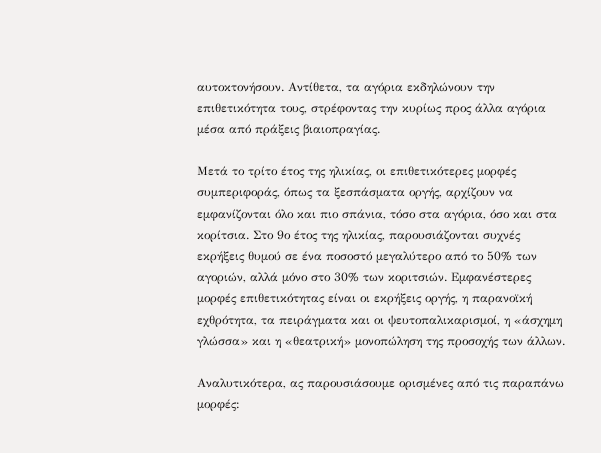αυτοκτονήσουν. Αντίθετα, τα αγόρια εκδηλώνουν την επιθετικότητα τους, στρέφοντας την κυρίως προς άλλα αγόρια μέσα από πράξεις βιαιοπραγίας.

Μετά το τρίτο έτος της ηλικίας, οι επιθετικότερες μορφές συμπεριφοράς, όπως τα ξεσπάσματα οργής, αρχίζουν να εμφανίζονται όλο και πιο σπάνια, τόσο στα αγόρια, όσο και στα κορίτσια. Στο 9ο έτος της ηλικίας, παρουσιάζονται συχνές εκρήξεις θυμού σε ένα ποσοστό μεγαλύτερο από το 50% των αγοριών, αλλά μόνο στο 30% των κοριτσιών. Εμφανέστερες μορφές επιθετικότητας είναι οι εκρήξεις οργής, η παρανοϊκή εχθρότητα, τα πειράγματα και οι ψευτοπαλικαρισμοί, η «άσχημη γλώσσα» και η «θεατρική» μονοπώληση της προσοχής των άλλων.

Αναλυτικότερα, ας παρουσιάσουμε ορισμένες από τις παραπάνω μορφές: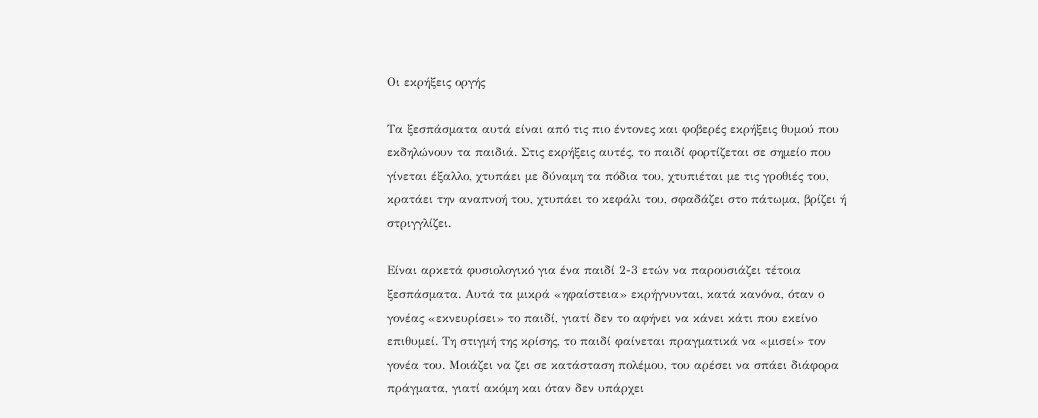Οι εκρήξεις οργής

Τα ξεσπάσματα αυτά είναι από τις πιο έντονες και φοβερές εκρήξεις θυμού που εκδηλώνουν τα παιδιά. Στις εκρήξεις αυτές, το παιδί φορτίζεται σε σημείο που γίνεται έξαλλο, χτυπάει με δύναμη τα πόδια του, χτυπιέται με τις γροθιές του, κρατάει την αναπνοή του, χτυπάει το κεφάλι του, σφαδάζει στο πάτωμα, βρίζει ή στριγγλίζει.

Είναι αρκετά φυσιολογικό για ένα παιδί 2-3 ετών να παρουσιάζει τέτοια ξεσπάσματα. Αυτά τα μικρά «ηφαίστεια» εκρήγνυνται, κατά κανόνα, όταν ο γονέας «εκνευρίσει» το παιδί, γιατί δεν το αφήνει να κάνει κάτι που εκείνο επιθυμεί. Τη στιγμή της κρίσης, το παιδί φαίνεται πραγματικά να «μισεί» τον γονέα του. Μοιάζει να ζει σε κατάσταση πολέμου, του αρέσει να σπάει διάφορα πράγματα, γιατί ακόμη και όταν δεν υπάρχει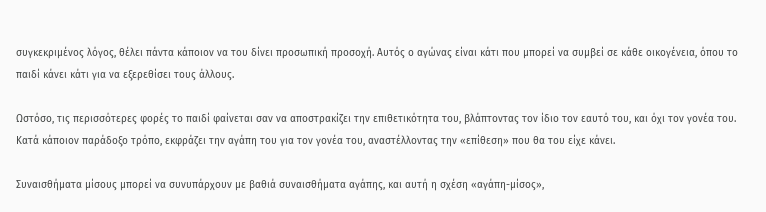συγκεκριμένος λόγος, θέλει πάντα κάποιον να του δίνει προσωπική προσοχή. Αυτός ο αγώνας είναι κάτι που μπορεί να συμβεί σε κάθε οικογένεια, όπου το παιδί κάνει κάτι για να εξερεθίσει τους άλλους.

Ωστόσο, τις περισσότερες φορές το παιδί φαίνεται σαν να αποστρακίζει την επιθετικότητα του, βλάπτοντας τον ίδιο τον εαυτό του, και όχι τον γονέα του. Κατά κάποιον παράδοξο τρόπο, εκφράζει την αγάπη του για τον γονέα του, αναστέλλοντας την «επίθεση» που θα του είχε κάνει.

Συναισθήματα μίσους μπορεί να συνυπάρχουν με βαθιά συναισθήματα αγάπης, και αυτή η σχέση «αγάπη-μίσος»,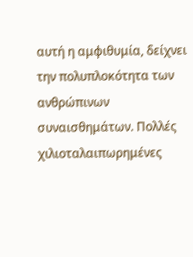αυτή η αμφιθυμία, δείχνει την πολυπλοκότητα των ανθρώπινων συναισθημάτων. Πολλές χιλιοταλαιπωρημένες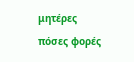μητέρες πόσες φορές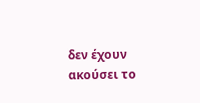δεν έχουν ακούσει το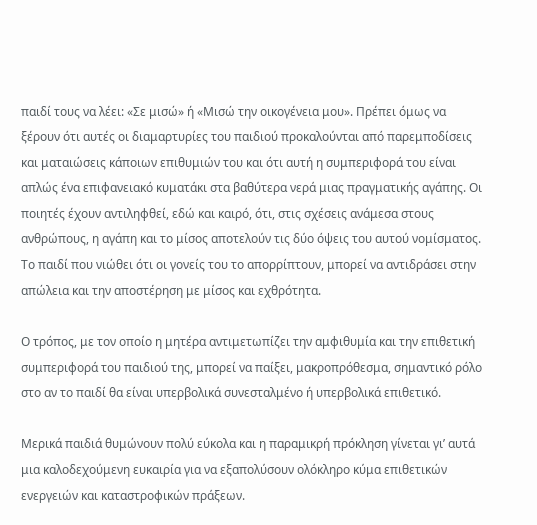παιδί τους να λέει: «Σε μισώ» ή «Μισώ την οικογένεια μου». Πρέπει όμως να ξέρουν ότι αυτές οι διαμαρτυρίες του παιδιού προκαλούνται από παρεμποδίσεις και ματαιώσεις κάποιων επιθυμιών του και ότι αυτή η συμπεριφορά του είναι απλώς ένα επιφανειακό κυματάκι στα βαθύτερα νερά μιας πραγματικής αγάπης. Οι ποιητές έχουν αντιληφθεί, εδώ και καιρό, ότι, στις σχέσεις ανάμεσα στους ανθρώπους, η αγάπη και το μίσος αποτελούν τις δύο όψεις του αυτού νομίσματος. Το παιδί που νιώθει ότι οι γονείς του το απορρίπτουν, μπορεί να αντιδράσει στην απώλεια και την αποστέρηση με μίσος και εχθρότητα.

Ο τρόπος, με τον οποίο η μητέρα αντιμετωπίζει την αμφιθυμία και την επιθετική συμπεριφορά του παιδιού της, μπορεί να παίξει, μακροπρόθεσμα, σημαντικό ρόλο στο αν το παιδί θα είναι υπερβολικά συνεσταλμένο ή υπερβολικά επιθετικό.

Μερικά παιδιά θυμώνουν πολύ εύκολα και η παραμικρή πρόκληση γίνεται γι’ αυτά μια καλοδεχούμενη ευκαιρία για να εξαπολύσουν ολόκληρο κύμα επιθετικών ενεργειών και καταστροφικών πράξεων.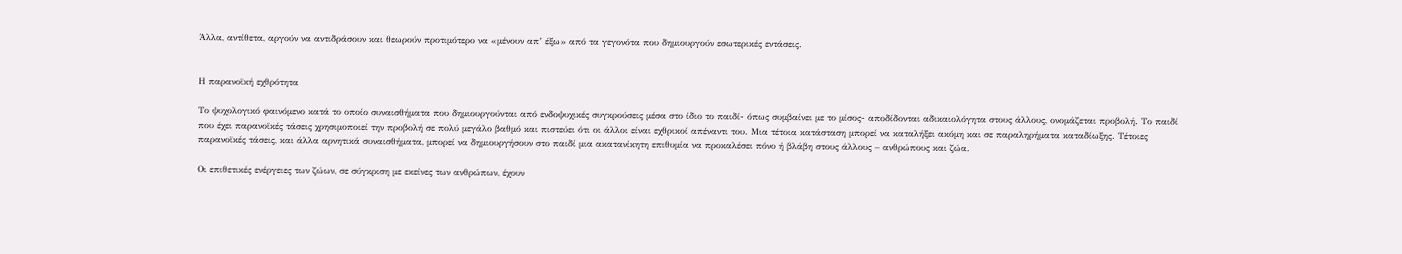Άλλα, αντίθετα, αργούν να αντιδράσουν και θεωρούν προτιμότερο να «μένουν απ’ έξω» από τα γεγονότα που δημιουργούν εσωτερικές εντάσεις.


Η παρανοϊκή εχθρότητα

Το ψυχολογικό φαινόμενο κατά το οποίο συναισθήματα που δημιουργούνται από ενδοψυχικές συγκρούσεις μέσα στο ίδιο το παιδί- όπως συμβαίνει με το μίσος- αποδίδονται αδικαιολόγητα στους άλλους, ονομάζεται προβολή. Το παιδί που έχει παρανοϊκές τάσεις χρησιμοποιεί την προβολή σε πολύ μεγάλο βαθμό και πιστεύει ότι οι άλλοι είναι εχθρικοί απέναντι του. Μια τέτοια κατάσταση μπορεί να καταλήξει ακόμη και σε παραληρήματα καταδίωξης. Τέτοιες παρανοϊκές τάσεις, και άλλα αρνητικά συναισθήματα, μπορεί να δημιουργήσουν στο παιδί μια ακατανίκητη επιθυμία να προκαλέσει πόνο ή βλάβη στους άλλους – ανθρώπους και ζώα.

Οι επιθετικές ενέργειες των ζώων, σε σύγκριση με εκείνες των ανθρώπων, έχουν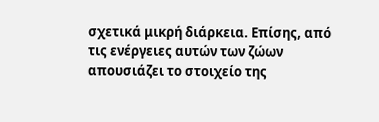σχετικά μικρή διάρκεια. Επίσης, από τις ενέργειες αυτών των ζώων απουσιάζει το στοιχείο της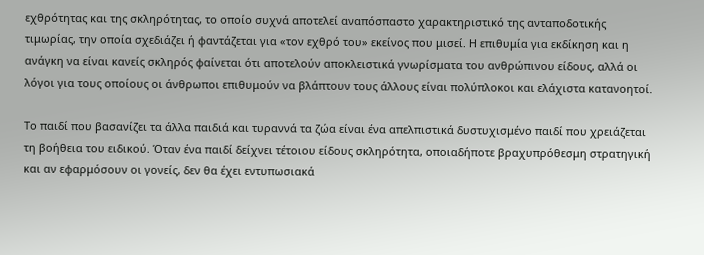εχθρότητας και της σκληρότητας, το οποίο συχνά αποτελεί αναπόσπαστο χαρακτηριστικό της ανταποδοτικής τιμωρίας, την οποία σχεδιάζει ή φαντάζεται για «τον εχθρό του» εκείνος που μισεί. Η επιθυμία για εκδίκηση και η ανάγκη να είναι κανείς σκληρός φαίνεται ότι αποτελούν αποκλειστικά γνωρίσματα του ανθρώπινου είδους, αλλά οι λόγοι για τους οποίους οι άνθρωποι επιθυμούν να βλάπτουν τους άλλους είναι πολύπλοκοι και ελάχιστα κατανοητοί.

Το παιδί που βασανίζει τα άλλα παιδιά και τυραννά τα ζώα είναι ένα απελπιστικά δυστυχισμένο παιδί που χρειάζεται τη βοήθεια του ειδικού. Όταν ένα παιδί δείχνει τέτοιου είδους σκληρότητα, οποιαδήποτε βραχυπρόθεσμη στρατηγική και αν εφαρμόσουν οι γονείς, δεν θα έχει εντυπωσιακά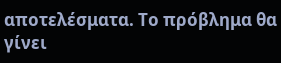αποτελέσματα. Το πρόβλημα θα γίνει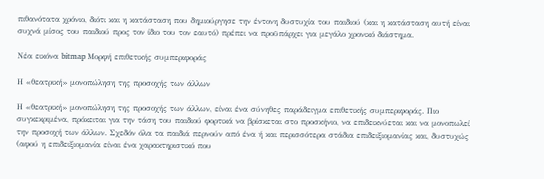πιθανότατα χρόνιο, διότι και η κατάσταση που δημιούργησε την έντονη δυστυχία του παιδιού (και η κατάσταση αυτή είναι συχνά μίσος του παιδιού προς τον ίδιο του τον εαυτό) πρέπει να προϋπάρχει για μεγάλο χρονικό διάστημα.

Νέα εικόνα bitmap Μορφή επιθετικής συμπεριφοράς

Η «θεατρική» μονοπώληση της προσοχής των άλλων

Η «θεατρική» μονοπώληση της προσοχής των άλλων, είναι ένα σύνηθες παράδειγμα επιθετικής συμπεριφοράς. Πιο συγκεκριμένα, πρόκειται για την τάση του παιδιού φορτικά να βρίσκεται στο προσκήνιο, να επιδεικνύεται και να μονοπωλεί την προσοχή των άλλων. Σχεδόν όλα τα παιδιά περνούν από ένα ή και περισσότερα στάδια επιδειξιομανίας και, δυστυχώς (αφού η επιδειξιομανία είναι ένα χαρακτηριστικό που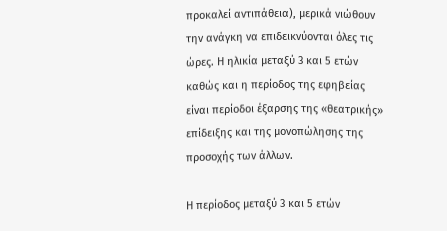προκαλεί αντιπάθεια), μερικά νιώθουν την ανάγκη να επιδεικνύονται όλες τις ώρες. Η ηλικία μεταξύ 3 και 5 ετών καθώς και η περίοδος της εφηβείας είναι περίοδοι έξαρσης της «θεατρικής» επίδειξης και της μονοπώλησης της προσοχής των άλλων.

Η περίοδος μεταξύ 3 και 5 ετών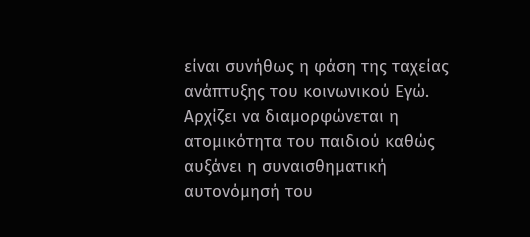είναι συνήθως η φάση της ταχείας ανάπτυξης του κοινωνικού Εγώ. Αρχίζει να διαμορφώνεται η ατομικότητα του παιδιού καθώς αυξάνει η συναισθηματική αυτονόμησή του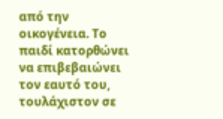από την οικογένεια. Το παιδί κατορθώνει να επιβεβαιώνει τον εαυτό του, τουλάχιστον σε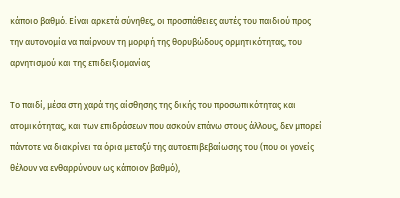κάποιο βαθμό. Είναι αρκετά σύνηθες, οι προσπάθειες αυτές του παιδιού προς την αυτονομία να παίρνουν τη μορφή της θορυβώδους ορμητικότητας, του αρνητισμού και της επιδειξιομανίας

Το παιδί, μέσα στη χαρά της αίσθησης της δικής του προσωπικότητας και ατομικότητας, και των επιδράσεων που ασκούν επάνω στους άλλους, δεν μπορεί πάντοτε να διακρίνει τα όρια μεταξύ της αυτοεπιβεβαίωσης του (που οι γονείς θέλουν να ενθαρρύνουν ως κάποιον βαθμό),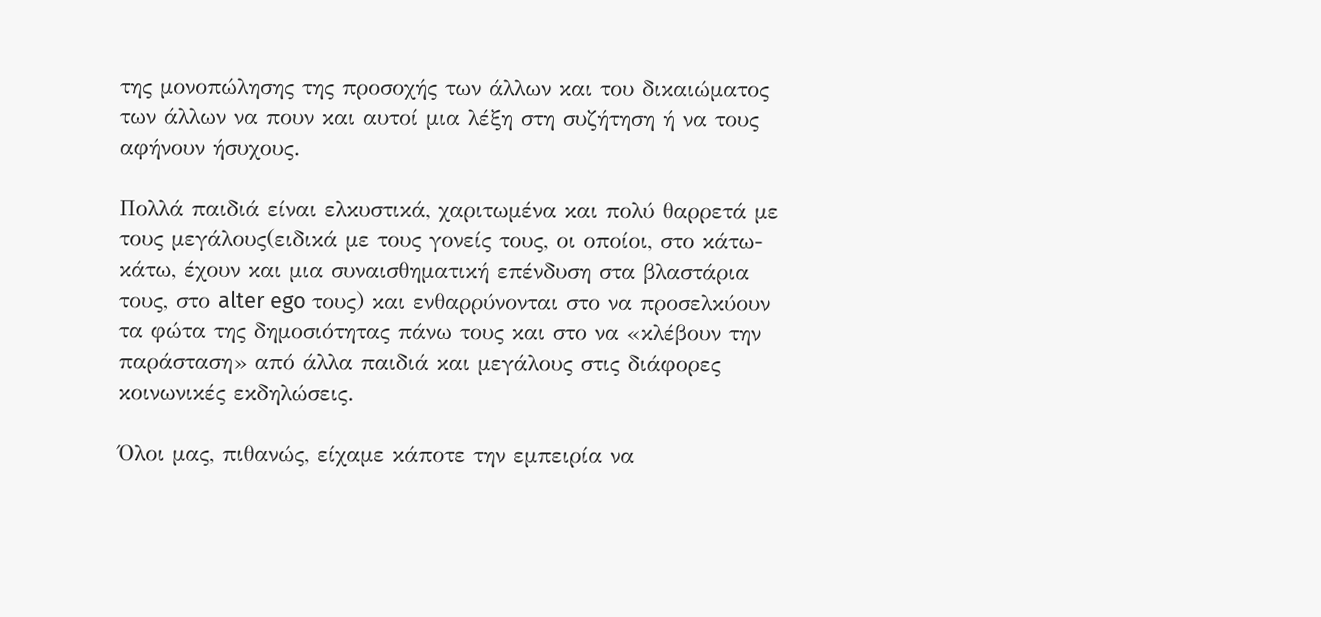της μονοπώλησης της προσοχής των άλλων και του δικαιώματος των άλλων να πουν και αυτοί μια λέξη στη συζήτηση ή να τους αφήνουν ήσυχους.

Πολλά παιδιά είναι ελκυστικά, χαριτωμένα και πολύ θαρρετά με τους μεγάλους(ειδικά με τους γονείς τους, οι οποίοι, στο κάτω-κάτω, έχουν και μια συναισθηματική επένδυση στα βλαστάρια τους, στο alter ego τους) και ενθαρρύνονται στο να προσελκύουν τα φώτα της δημοσιότητας πάνω τους και στο να «κλέβουν την παράσταση» από άλλα παιδιά και μεγάλους στις διάφορες κοινωνικές εκδηλώσεις.

Όλοι μας, πιθανώς, είχαμε κάποτε την εμπειρία να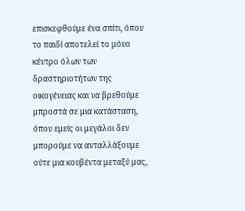επισκεφθούμε ένα σπίτι, όπου το παιδί αποτελεί το μόνο κέντρο όλων των δραστηριοτήτων της οικογένειας και να βρεθούμε μπροστά σε μια κατάσταση, όπου εμείς οι μεγάλοι δεν μπορούμε να ανταλλάξουμε ούτε μια κουβέντα μεταξύ μας,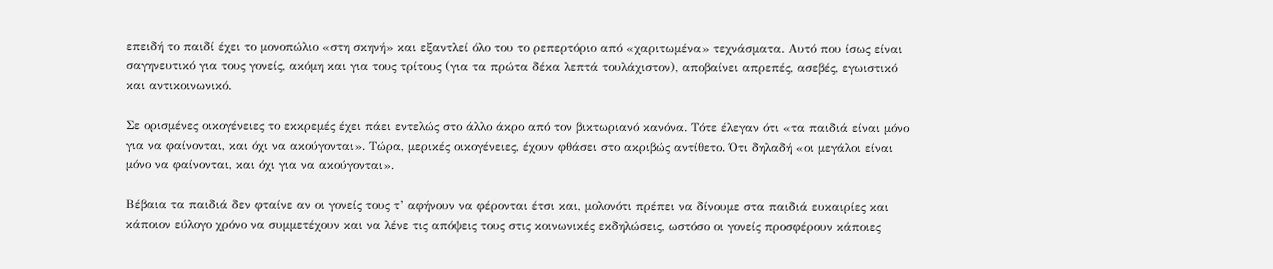επειδή το παιδί έχει το μονοπώλιο «στη σκηνή» και εξαντλεί όλο του το ρεπερτόριο από «χαριτωμένα» τεχνάσματα. Αυτό που ίσως είναι σαγηνευτικό για τους γονείς, ακόμη και για τους τρίτους (για τα πρώτα δέκα λεπτά τουλάχιστον), αποβαίνει απρεπές, ασεβές, εγωιστικό και αντικοινωνικό.

Σε ορισμένες οικογένειες το εκκρεμές έχει πάει εντελώς στο άλλο άκρο από τον βικτωριανό κανόνα. Τότε έλεγαν ότι «τα παιδιά είναι μόνο για να φαίνονται, και όχι να ακούγονται». Τώρα, μερικές οικογένειες, έχουν φθάσει στο ακριβώς αντίθετο. Ότι δηλαδή «οι μεγάλοι είναι μόνο να φαίνονται, και όχι για να ακούγονται».

Βέβαια τα παιδιά δεν φταίνε αν οι γονείς τους τ’ αφήνουν να φέρονται έτσι και, μολονότι πρέπει να δίνουμε στα παιδιά ευκαιρίες και κάποιον εύλογο χρόνο να συμμετέχουν και να λένε τις απόψεις τους στις κοινωνικές εκδηλώσεις, ωστόσο οι γονείς προσφέρουν κάποιες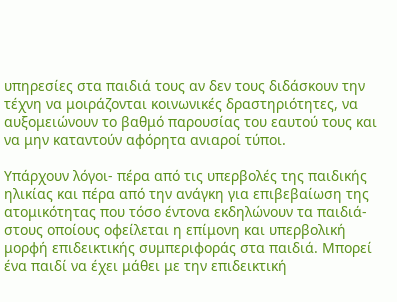υπηρεσίες στα παιδιά τους αν δεν τους διδάσκουν την τέχνη να μοιράζονται κοινωνικές δραστηριότητες, να αυξομειώνουν το βαθμό παρουσίας του εαυτού τους και να μην καταντούν αφόρητα ανιαροί τύποι.

Υπάρχουν λόγοι- πέρα από τις υπερβολές της παιδικής ηλικίας και πέρα από την ανάγκη για επιβεβαίωση της ατομικότητας που τόσο έντονα εκδηλώνουν τα παιδιά- στους οποίους οφείλεται η επίμονη και υπερβολική μορφή επιδεικτικής συμπεριφοράς στα παιδιά. Μπορεί ένα παιδί να έχει μάθει με την επιδεικτική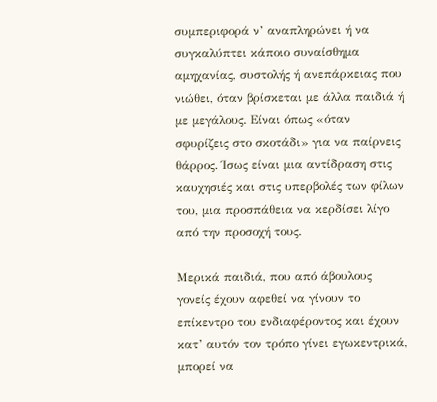συμπεριφορά ν’ αναπληρώνει ή να συγκαλύπτει κάποιο συναίσθημα αμηχανίας, συστολής ή ανεπάρκειας που νιώθει, όταν βρίσκεται με άλλα παιδιά ή με μεγάλους. Είναι όπως «όταν σφυρίζεις στο σκοτάδι» για να παίρνεις θάρρος. Ίσως είναι μια αντίδραση στις καυχησιές και στις υπερβολές των φίλων του, μια προσπάθεια να κερδίσει λίγο από την προσοχή τους.

Μερικά παιδιά, που από άβουλους γονείς έχουν αφεθεί να γίνουν το επίκεντρο του ενδιαφέροντος και έχουν κατ’ αυτόν τον τρόπο γίνει εγωκεντρικά, μπορεί να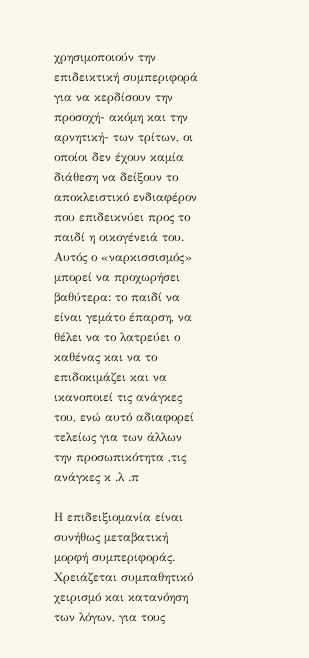χρησιμοποιούν την επιδεικτική συμπεριφορά για να κερδίσουν την προσοχή- ακόμη και την αρνητική- των τρίτων, οι οποίοι δεν έχουν καμία διάθεση να δείξουν το αποκλειστικό ενδιαφέρον που επιδεικνύει προς το παιδί η οικογένειά του. Αυτός ο «ναρκισσισμός» μπορεί να προχωρήσει βαθύτερα: το παιδί να είναι γεμάτο έπαρση, να θέλει να το λατρεύει ο καθένας και να το επιδοκιμάζει και να ικανοποιεί τις ανάγκες του, ενώ αυτό αδιαφορεί τελείως για των άλλων την προσωπικότητα ,τις ανάγκες κ .λ .π

Η επιδειξιομανία είναι συνήθως μεταβατική μορφή συμπεριφοράς. Χρειάζεται συμπαθητικό χειρισμό και κατανόηση των λόγων, για τους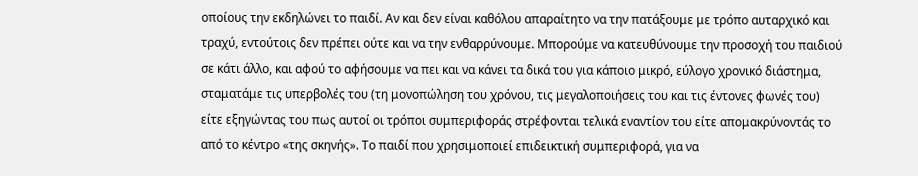οποίους την εκδηλώνει το παιδί. Αν και δεν είναι καθόλου απαραίτητο να την πατάξουμε με τρόπο αυταρχικό και τραχύ, εντούτοις δεν πρέπει ούτε και να την ενθαρρύνουμε. Μπορούμε να κατευθύνουμε την προσοχή του παιδιού σε κάτι άλλο, και αφού το αφήσουμε να πει και να κάνει τα δικά του για κάποιο μικρό, εύλογο χρονικό διάστημα, σταματάμε τις υπερβολές του (τη μονοπώληση του χρόνου, τις μεγαλοποιήσεις του και τις έντονες φωνές του) είτε εξηγώντας του πως αυτοί οι τρόποι συμπεριφοράς στρέφονται τελικά εναντίον του είτε απομακρύνοντάς το από το κέντρο «της σκηνής». Το παιδί που χρησιμοποιεί επιδεικτική συμπεριφορά, για να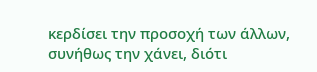κερδίσει την προσοχή των άλλων, συνήθως την χάνει, διότι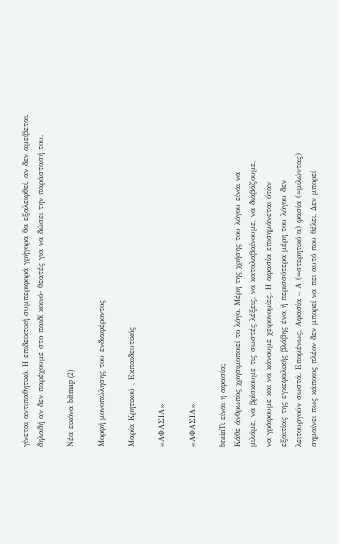γίνεται αντιπαθητικό. Η επιδεικτική συμπεριφορά γρήγορα θα εξαλειφθεί, αν δεν αμείβεται, δηλαδή αν δεν παρέχουμε στο παιδί κοινό- θεατές για να δώσει την παράστασή του.

Νέα εικόνα bitmap (2)

Μορφή μονοπώλησης του ενδιαφέροντος

Μαρία Κρητικού , Εκπαιδευτικός

«ΑΦΑΣΙΑ»

«ΑΦΑΣΙΑ»

brainΤι είναι η αφασία;
Κάθε άνθρωπος χρησιμοποιεί το λόγο. Μέρη της χρήσης του λόγου είναι να
μιλάμε, να βρίσκουμε τις σωστές λέξεις, να καταλαβαίνουμε, να διαβάζουμε,
να γράφουμε και να κάνουμε χειρονομίες. Η αφασία επισημάνεται όταν
εξαιτίας της εγκεφαλικής βλάβης ένα ή περισσότερα μέρη του λόγου δεν
λειτουργούν σωστά. Επομένως, Αφασία – Α (=στερητικό α) φασία (=μιλώντας)
σημαίνει πως κάποιος πλέον δεν μπορεί να πει αυτό που θέλει. Δεν μπορεί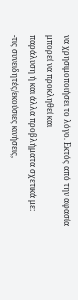να χρησιμοποιήσει το λόγο. Εκτός από την αφασία μπορεί να προκληθεί και
παράλυση ή και άλλα προβλήματα σχετικά με:
-τις συνειδητές/εκούσιες κινήσεις,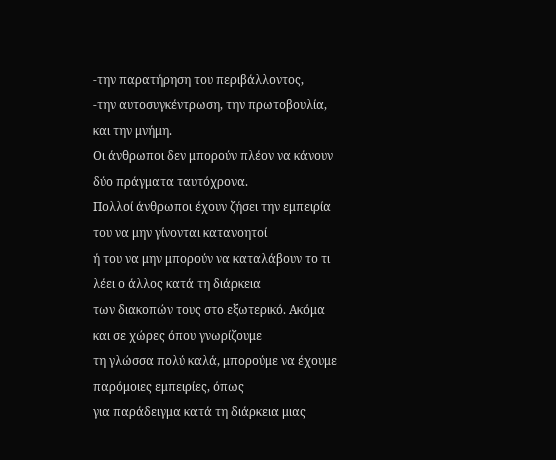-την παρατήρηση του περιβάλλοντος,
-την αυτοσυγκέντρωση, την πρωτοβουλία, και την μνήμη.
Οι άνθρωποι δεν μπορούν πλέον να κάνουν δύο πράγματα ταυτόχρονα.
Πολλοί άνθρωποι έχουν ζήσει την εμπειρία του να μην γίνονται κατανοητοί
ή του να μην μπορούν να καταλάβουν το τι λέει ο άλλος κατά τη διάρκεια
των διακοπών τους στο εξωτερικό. Ακόμα και σε χώρες όπου γνωρίζουμε
τη γλώσσα πολύ καλά, μπορούμε να έχουμε παρόμοιες εμπειρίες, όπως
για παράδειγμα κατά τη διάρκεια μιας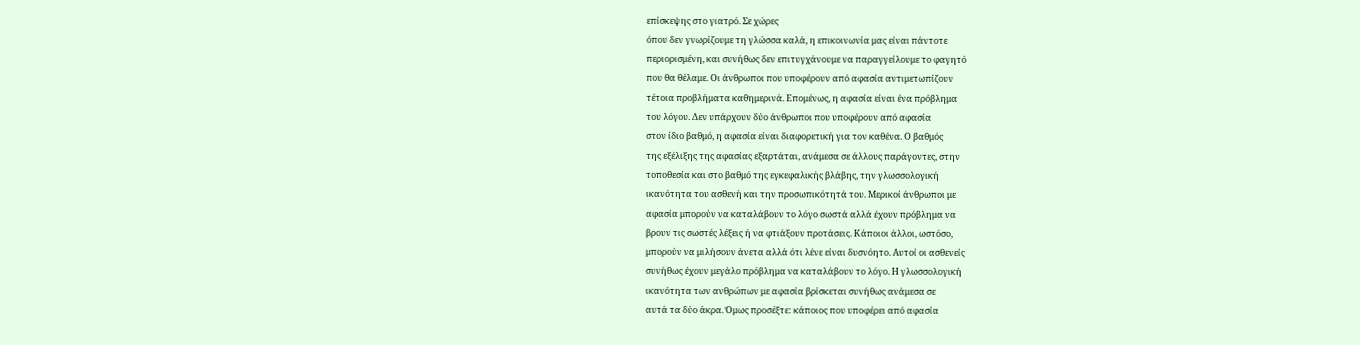επίσκεψης στο γιατρό. Σε χώρες
όπου δεν γνωρίζουμε τη γλώσσα καλά, η επικοινωνία μας είναι πάντοτε
περιορισμένη, και συνήθως δεν επιτυγχάνουμε να παραγγείλουμε το φαγητό
που θα θέλαμε. Οι άνθρωποι που υποφέρουν από αφασία αντιμετωπίζουν
τέτοια προβλήματα καθημερινά. Επομένως, η αφασία είναι ένα πρόβλημα
του λόγου. Δεν υπάρχουν δύο άνθρωποι που υποφέρουν από αφασία
στον ίδιο βαθμό, η αφασία είναι διαφορετική για τον καθένα. Ο βαθμός
της εξέλιξης της αφασίας εξαρτάται, ανάμεσα σε άλλους παράγοντες, στην
τοποθεσία και στο βαθμό της εγκεφαλικής βλάβης, την γλωσσολογική
ικανότητα του ασθενή και την προσωπικότητά του. Μερικοί άνθρωποι με
αφασία μπορούν να καταλάβουν το λόγο σωστά αλλά έχουν πρόβλημα να
βρουν τις σωστές λέξεις ή να φτιάξουν προτάσεις. Κάποιοι άλλοι, ωστόσο,
μπορούν να μιλήσουν άνετα αλλά ότι λένε είναι δυσνόητο. Αυτοί οι ασθενείς
συνήθως έχουν μεγάλο πρόβλημα να καταλάβουν το λόγο. Η γλωσσολογική
ικανότητα των ανθρώπων με αφασία βρίσκεται συνήθως ανάμεσα σε
αυτά τα δύο άκρα. Όμως προσέξτε: κάποιος που υποφέρει από αφασία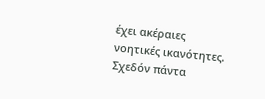έχει ακέραιες νοητικές ικανότητες. Σχεδόν πάντα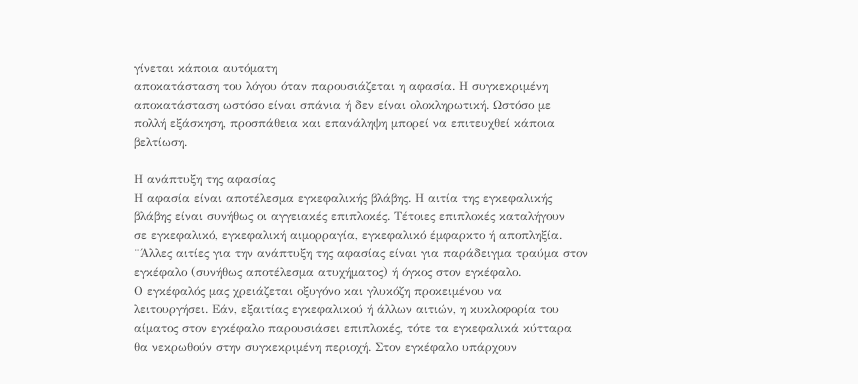γίνεται κάποια αυτόματη
αποκατάσταση του λόγου όταν παρουσιάζεται η αφασία. Η συγκεκριμένη
αποκατάσταση ωστόσο είναι σπάνια ή δεν είναι ολοκληρωτική. Ωστόσο με
πολλή εξάσκηση, προσπάθεια και επανάληψη μπορεί να επιτευχθεί κάποια
βελτίωση.

Η ανάπτυξη της αφασίας
Η αφασία είναι αποτέλεσμα εγκεφαλικής βλάβης. Η αιτία της εγκεφαλικής
βλάβης είναι συνήθως οι αγγειακές επιπλοκές. Τέτοιες επιπλοκές καταλήγουν
σε εγκεφαλικό, εγκεφαλική αιμορραγία, εγκεφαλικό έμφαρκτο ή αποπληξία.
¨Άλλες αιτίες για την ανάπτυξη της αφασίας είναι για παράδειγμα τραύμα στον
εγκέφαλο (συνήθως αποτέλεσμα ατυχήματος) ή όγκος στον εγκέφαλο.
Ο εγκέφαλός μας χρειάζεται οξυγόνο και γλυκόζη προκειμένου να
λειτουργήσει. Εάν, εξαιτίας εγκεφαλικού ή άλλων αιτιών, η κυκλοφορία του
αίματος στον εγκέφαλο παρουσιάσει επιπλοκές, τότε τα εγκεφαλικά κύτταρα
θα νεκρωθούν στην συγκεκριμένη περιοχή. Στον εγκέφαλο υπάρχουν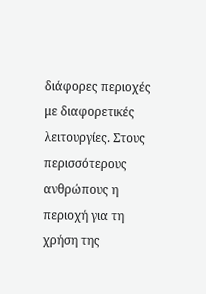διάφορες περιοχές με διαφορετικές λειτουργίες. Στους περισσότερους
ανθρώπους η περιοχή για τη χρήση της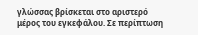γλώσσας βρίσκεται στο αριστερό
μέρος του εγκεφάλου. Σε περίπτωση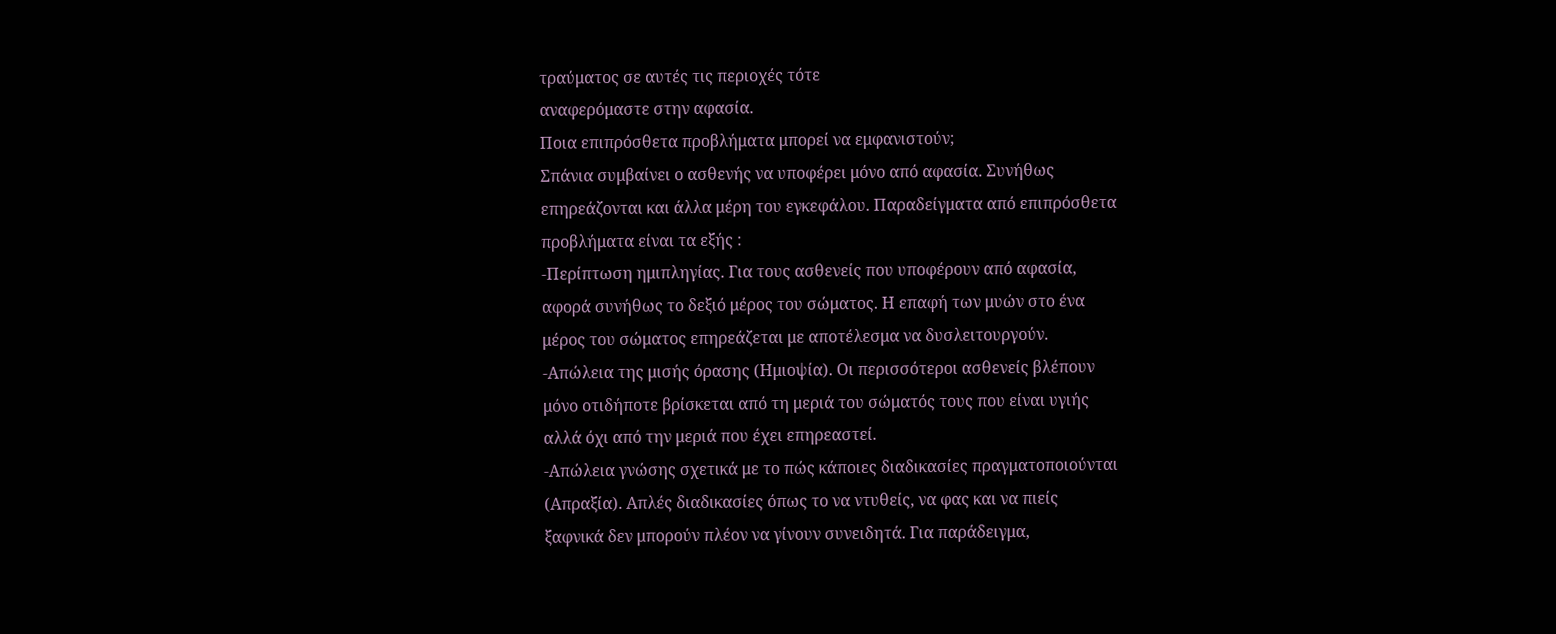τραύματος σε αυτές τις περιοχές τότε
αναφερόμαστε στην αφασία.
Ποια επιπρόσθετα προβλήματα μπορεί να εμφανιστούν;
Σπάνια συμβαίνει ο ασθενής να υποφέρει μόνο από αφασία. Συνήθως
επηρεάζονται και άλλα μέρη του εγκεφάλου. Παραδείγματα από επιπρόσθετα
προβλήματα είναι τα εξής :
-Περίπτωση ημιπληγίας. Για τους ασθενείς που υποφέρουν από αφασία,
αφορά συνήθως το δεξιό μέρος του σώματος. Η επαφή των μυών στο ένα
μέρος του σώματος επηρεάζεται με αποτέλεσμα να δυσλειτουργούν.
-Απώλεια της μισής όρασης (Ημιοψία). Οι περισσότεροι ασθενείς βλέπουν
μόνο οτιδήποτε βρίσκεται από τη μεριά του σώματός τους που είναι υγιής
αλλά όχι από την μεριά που έχει επηρεαστεί.
-Απώλεια γνώσης σχετικά με το πώς κάποιες διαδικασίες πραγματοποιούνται
(Απραξία). Απλές διαδικασίες όπως το να ντυθείς, να φας και να πιείς
ξαφνικά δεν μπορούν πλέον να γίνουν συνειδητά. Για παράδειγμα,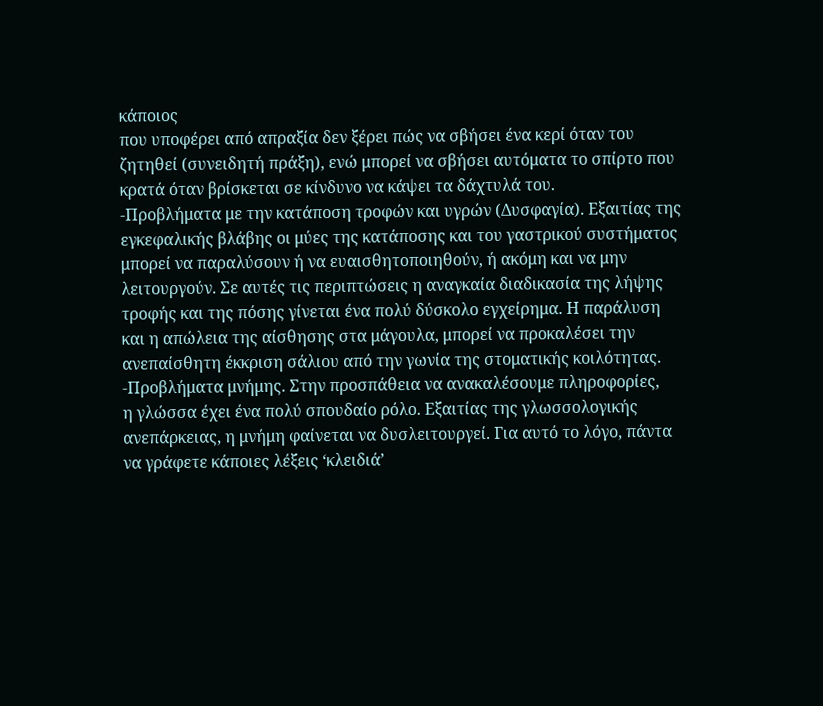κάποιος
που υποφέρει από απραξία δεν ξέρει πώς να σβήσει ένα κερί όταν του
ζητηθεί (συνειδητή πράξη), ενώ μπορεί να σβήσει αυτόματα το σπίρτο που
κρατά όταν βρίσκεται σε κίνδυνο να κάψει τα δάχτυλά του.
-Προβλήματα με την κατάποση τροφών και υγρών (Δυσφαγία). Εξαιτίας της
εγκεφαλικής βλάβης οι μύες της κατάποσης και του γαστρικού συστήματος
μπορεί να παραλύσουν ή να ευαισθητοποιηθούν, ή ακόμη και να μην
λειτουργούν. Σε αυτές τις περιπτώσεις η αναγκαία διαδικασία της λήψης
τροφής και της πόσης γίνεται ένα πολύ δύσκολο εγχείρημα. Η παράλυση
και η απώλεια της αίσθησης στα μάγουλα, μπορεί να προκαλέσει την
ανεπαίσθητη έκκριση σάλιου από την γωνία της στοματικής κοιλότητας.
-Προβλήματα μνήμης. Στην προσπάθεια να ανακαλέσουμε πληροφορίες,
η γλώσσα έχει ένα πολύ σπουδαίο ρόλο. Εξαιτίας της γλωσσολογικής
ανεπάρκειας, η μνήμη φαίνεται να δυσλειτουργεί. Για αυτό το λόγο, πάντα
να γράφετε κάποιες λέξεις ‘κλειδιά’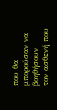που θα μπορούσαν να βοηθήσουν
τον ασθενή που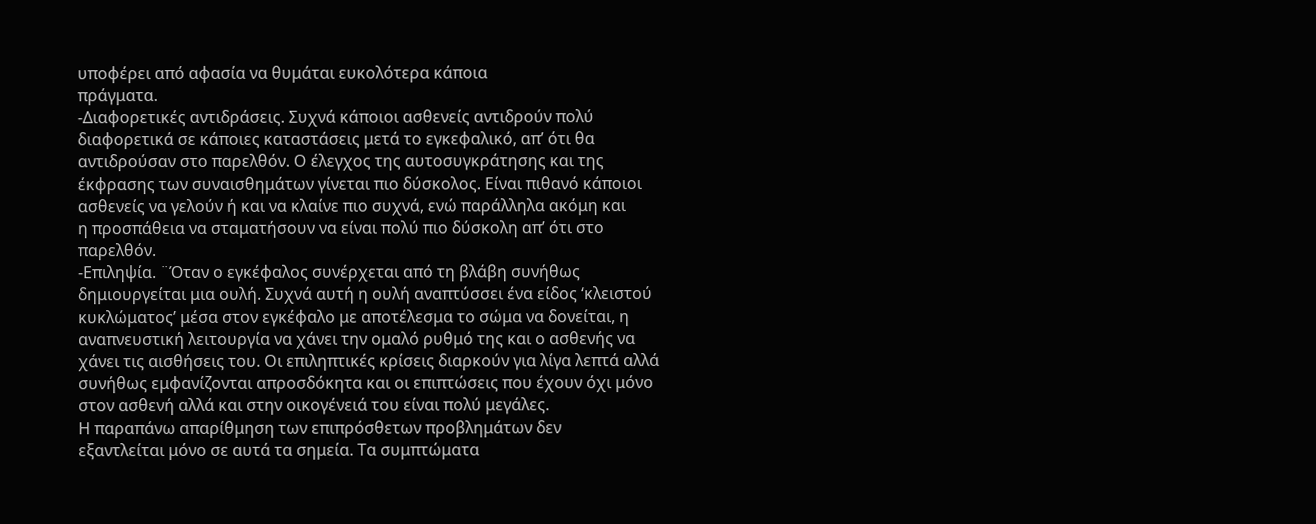υποφέρει από αφασία να θυμάται ευκολότερα κάποια
πράγματα.
-Διαφορετικές αντιδράσεις. Συχνά κάποιοι ασθενείς αντιδρούν πολύ
διαφορετικά σε κάποιες καταστάσεις μετά το εγκεφαλικό, απ’ ότι θα
αντιδρούσαν στο παρελθόν. Ο έλεγχος της αυτοσυγκράτησης και της
έκφρασης των συναισθημάτων γίνεται πιο δύσκολος. Είναι πιθανό κάποιοι
ασθενείς να γελούν ή και να κλαίνε πιο συχνά, ενώ παράλληλα ακόμη και
η προσπάθεια να σταματήσουν να είναι πολύ πιο δύσκολη απ’ ότι στο
παρελθόν.
-Επιληψία. ¨Όταν ο εγκέφαλος συνέρχεται από τη βλάβη συνήθως
δημιουργείται μια ουλή. Συχνά αυτή η ουλή αναπτύσσει ένα είδος ‘κλειστού
κυκλώματος’ μέσα στον εγκέφαλο με αποτέλεσμα το σώμα να δονείται, η
αναπνευστική λειτουργία να χάνει την ομαλό ρυθμό της και ο ασθενής να
χάνει τις αισθήσεις του. Οι επιληπτικές κρίσεις διαρκούν για λίγα λεπτά αλλά
συνήθως εμφανίζονται απροσδόκητα και οι επιπτώσεις που έχουν όχι μόνο
στον ασθενή αλλά και στην οικογένειά του είναι πολύ μεγάλες.
Η παραπάνω απαρίθμηση των επιπρόσθετων προβλημάτων δεν
εξαντλείται μόνο σε αυτά τα σημεία. Τα συμπτώματα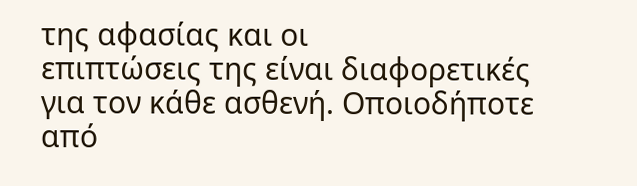της αφασίας και οι
επιπτώσεις της είναι διαφορετικές για τον κάθε ασθενή. Οποιοδήποτε από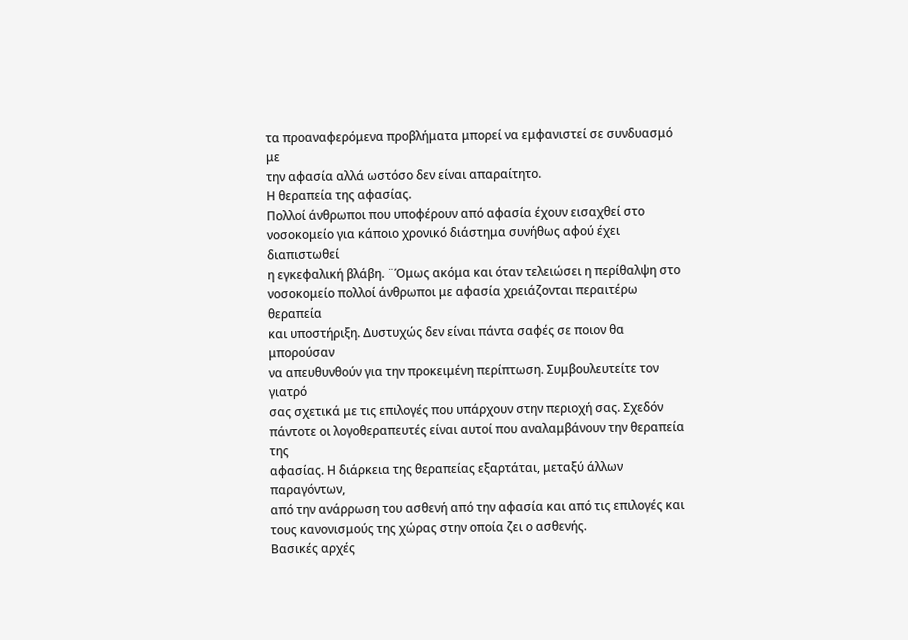τα προαναφερόμενα προβλήματα μπορεί να εμφανιστεί σε συνδυασμό με
την αφασία αλλά ωστόσο δεν είναι απαραίτητο.
Η θεραπεία της αφασίας.
Πολλοί άνθρωποι που υποφέρουν από αφασία έχουν εισαχθεί στο
νοσοκομείο για κάποιο χρονικό διάστημα συνήθως αφού έχει διαπιστωθεί
η εγκεφαλική βλάβη. ¨Όμως ακόμα και όταν τελειώσει η περίθαλψη στο
νοσοκομείο πολλοί άνθρωποι με αφασία χρειάζονται περαιτέρω θεραπεία
και υποστήριξη. Δυστυχώς δεν είναι πάντα σαφές σε ποιον θα μπορούσαν
να απευθυνθούν για την προκειμένη περίπτωση. Συμβουλευτείτε τον γιατρό
σας σχετικά με τις επιλογές που υπάρχουν στην περιοχή σας. Σχεδόν
πάντοτε οι λογοθεραπευτές είναι αυτοί που αναλαμβάνουν την θεραπεία της
αφασίας. Η διάρκεια της θεραπείας εξαρτάται, μεταξύ άλλων παραγόντων,
από την ανάρρωση του ασθενή από την αφασία και από τις επιλογές και
τους κανονισμούς της χώρας στην οποία ζει ο ασθενής.
Βασικές αρχές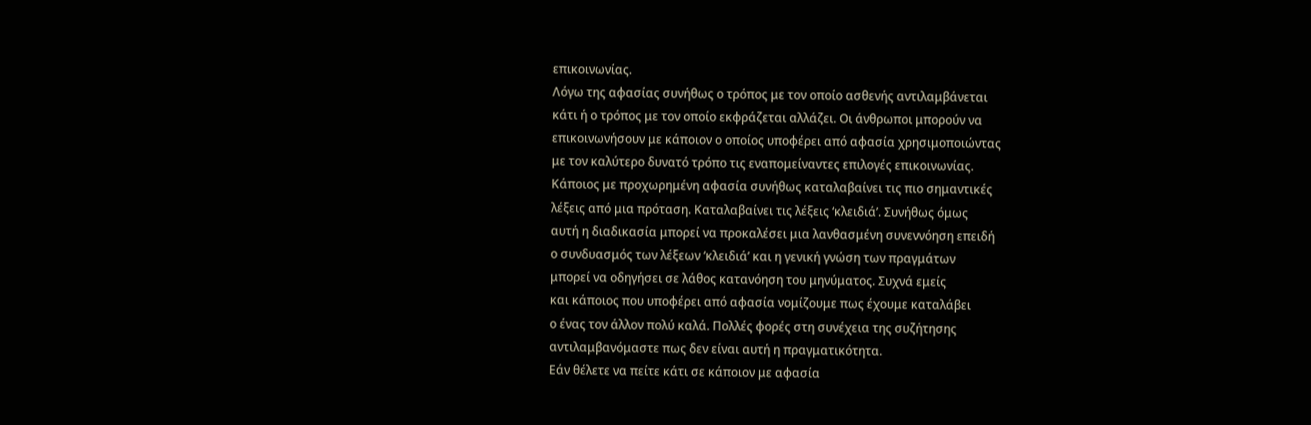επικοινωνίας.
Λόγω της αφασίας συνήθως ο τρόπος με τον οποίο ασθενής αντιλαμβάνεται
κάτι ή ο τρόπος με τον οποίο εκφράζεται αλλάζει. Οι άνθρωποι μπορούν να
επικοινωνήσουν με κάποιον ο οποίος υποφέρει από αφασία χρησιμοποιώντας
με τον καλύτερο δυνατό τρόπο τις εναπομείναντες επιλογές επικοινωνίας.
Κάποιος με προχωρημένη αφασία συνήθως καταλαβαίνει τις πιο σημαντικές
λέξεις από μια πρόταση. Καταλαβαίνει τις λέξεις ‘κλειδιά’. Συνήθως όμως
αυτή η διαδικασία μπορεί να προκαλέσει μια λανθασμένη συνεννόηση επειδή
ο συνδυασμός των λέξεων ‘κλειδιά’ και η γενική γνώση των πραγμάτων
μπορεί να οδηγήσει σε λάθος κατανόηση του μηνύματος. Συχνά εμείς
και κάποιος που υποφέρει από αφασία νομίζουμε πως έχουμε καταλάβει
ο ένας τον άλλον πολύ καλά. Πολλές φορές στη συνέχεια της συζήτησης
αντιλαμβανόμαστε πως δεν είναι αυτή η πραγματικότητα.
Εάν θέλετε να πείτε κάτι σε κάποιον με αφασία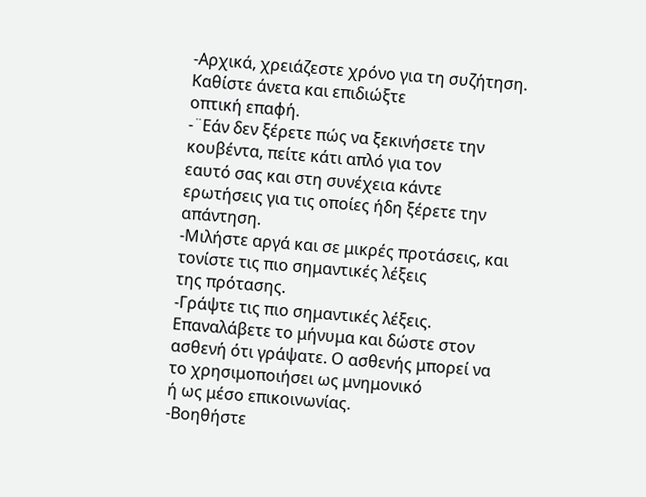-Αρχικά, χρειάζεστε χρόνο για τη συζήτηση. Καθίστε άνετα και επιδιώξτε
οπτική επαφή.
-¨Εάν δεν ξέρετε πώς να ξεκινήσετε την κουβέντα, πείτε κάτι απλό για τον
εαυτό σας και στη συνέχεια κάντε ερωτήσεις για τις οποίες ήδη ξέρετε την
απάντηση.
-Μιλήστε αργά και σε μικρές προτάσεις, και τονίστε τις πιο σημαντικές λέξεις
της πρότασης.
-Γράψτε τις πιο σημαντικές λέξεις. Επαναλάβετε το μήνυμα και δώστε στον
ασθενή ότι γράψατε. Ο ασθενής μπορεί να το χρησιμοποιήσει ως μνημονικό
ή ως μέσο επικοινωνίας.
-Βοηθήστε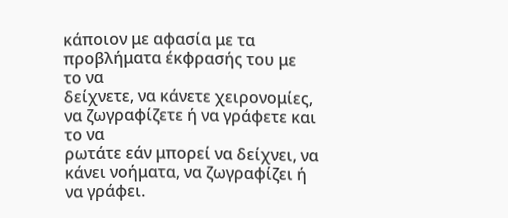κάποιον με αφασία με τα προβλήματα έκφρασής του με το να
δείχνετε, να κάνετε χειρονομίες, να ζωγραφίζετε ή να γράφετε και το να
ρωτάτε εάν μπορεί να δείχνει, να κάνει νοήματα, να ζωγραφίζει ή να γράφει.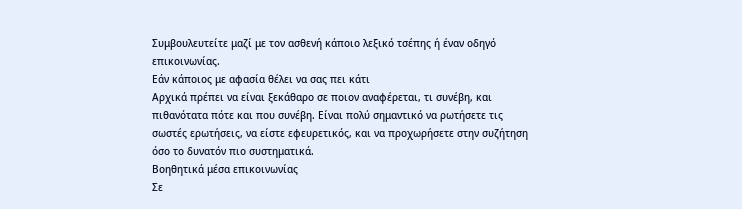Συμβουλευτείτε μαζί με τον ασθενή κάποιο λεξικό τσέπης ή έναν οδηγό
επικοινωνίας.
Εάν κάποιος με αφασία θέλει να σας πει κάτι
Αρχικά πρέπει να είναι ξεκάθαρο σε ποιον αναφέρεται, τι συνέβη, και
πιθανότατα πότε και που συνέβη. Είναι πολύ σημαντικό να ρωτήσετε τις
σωστές ερωτήσεις, να είστε εφευρετικός, και να προχωρήσετε στην συζήτηση
όσο το δυνατόν πιο συστηματικά.
Βοηθητικά μέσα επικοινωνίας
Σε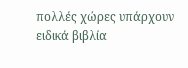πολλές χώρες υπάρχουν ειδικά βιβλία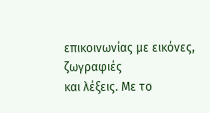επικοινωνίας με εικόνες, ζωγραφιές
και λέξεις. Με το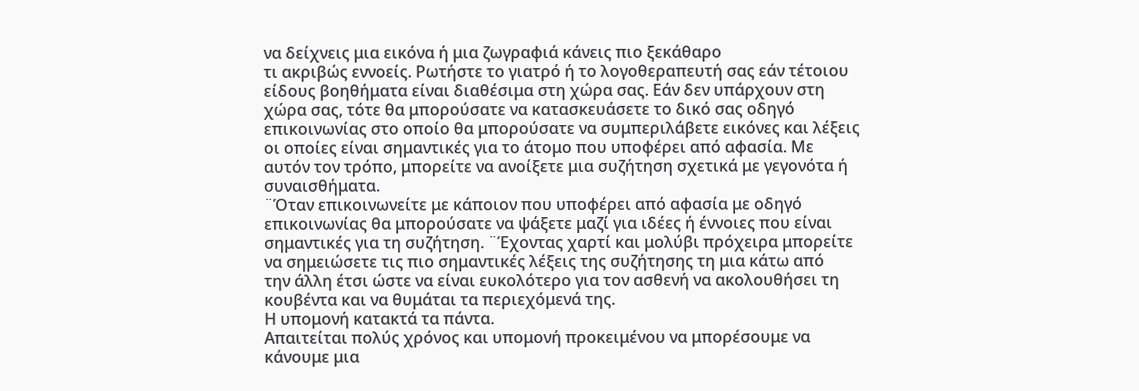να δείχνεις μια εικόνα ή μια ζωγραφιά κάνεις πιο ξεκάθαρο
τι ακριβώς εννοείς. Ρωτήστε το γιατρό ή το λογοθεραπευτή σας εάν τέτοιου
είδους βοηθήματα είναι διαθέσιμα στη χώρα σας. Εάν δεν υπάρχουν στη
χώρα σας, τότε θα μπορούσατε να κατασκευάσετε το δικό σας οδηγό
επικοινωνίας στο οποίο θα μπορούσατε να συμπεριλάβετε εικόνες και λέξεις
οι οποίες είναι σημαντικές για το άτομο που υποφέρει από αφασία. Με
αυτόν τον τρόπο, μπορείτε να ανοίξετε μια συζήτηση σχετικά με γεγονότα ή
συναισθήματα.
¨Όταν επικοινωνείτε με κάποιον που υποφέρει από αφασία με οδηγό
επικοινωνίας θα μπορούσατε να ψάξετε μαζί για ιδέες ή έννοιες που είναι
σημαντικές για τη συζήτηση. ¨Έχοντας χαρτί και μολύβι πρόχειρα μπορείτε
να σημειώσετε τις πιο σημαντικές λέξεις της συζήτησης τη μια κάτω από
την άλλη έτσι ώστε να είναι ευκολότερο για τον ασθενή να ακολουθήσει τη
κουβέντα και να θυμάται τα περιεχόμενά της.
Η υπομονή κατακτά τα πάντα.
Απαιτείται πολύς χρόνος και υπομονή προκειμένου να μπορέσουμε να
κάνουμε μια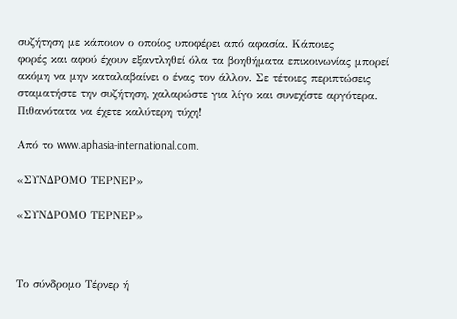συζήτηση με κάποιον ο οποίος υποφέρει από αφασία. Κάποιες
φορές και αφού έχουν εξαντληθεί όλα τα βοηθήματα επικοινωνίας μπορεί
ακόμη να μην καταλαβαίνει ο ένας τον άλλον. Σε τέτοιες περιπτώσεις
σταματήστε την συζήτηση, χαλαρώστε για λίγο και συνεχίστε αργότερα.
Πιθανότατα να έχετε καλύτερη τύχη!

Από το www.aphasia-international.com.

«ΣΥΝΔΡΟΜΟ ΤΕΡΝΕΡ»

«ΣΥΝΔΡΟΜΟ ΤΕΡΝΕΡ»



Το σύνδρομο Τέρνερ ή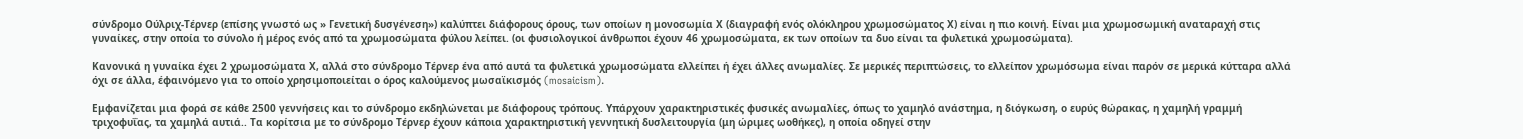σύνδρομο Ούλριχ-Τέρνερ (επίσης γνωστό ως » Γενετική δυσγένεση») καλύπτει διάφορους όρους, των οποίων η μονοσωμία Χ (διαγραφή ενός ολόκληρου χρωμοσώματος Χ) είναι η πιο κοινή. Είναι μια χρωμοσωμική αναταραχή στις γυναίκες, στην οποία το σύνολο ή μέρος ενός από τα χρωμοσώματα φύλου λείπει. (οι φυσιολογικοί άνθρωποι έχουν 46 χρωμοσώματα, εκ των οποίων τα δυο είναι τα φυλετικά χρωμοσώματα).

Κανονικά η γυναίκα έχει 2 χρωμοσώματα Χ, αλλά στο σύνδρομο Τέρνερ ένα από αυτά τα φυλετικά χρωμοσώματα ελλείπει ή έχει άλλες ανωμαλίες. Σε μερικές περιπτώσεις, το ελλείπον χρωμόσωμα είναι παρόν σε μερικά κύτταρα αλλά όχι σε άλλα, έφαινόμενο για το οποίο χρησιμοποιείται ο όρος καλούμενος μωσαϊκισμός (mosaicism).

Εμφανίζεται μια φορά σε κάθε 2500 γεννήσεις και το σύνδρομο εκδηλώνεται με διάφορους τρόπους. Υπάρχουν χαρακτηριστικές φυσικές ανωμαλίες, όπως το χαμηλό ανάστημα, η διόγκωση, ο ευρύς θώρακας, η χαμηλή γραμμή τριχοφυΐας, τα χαμηλά αυτιά.. Τα κορίτσια με το σύνδρομο Τέρνερ έχουν κάποια χαρακτηριστική γεννητική δυσλειτουργία (μη ώριμες ωοθήκες), η οποία οδηγεί στην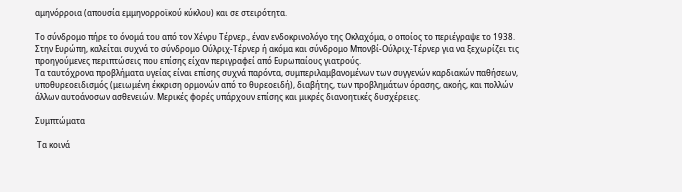αμηνόρροια (απουσία εμμηνορροϊκού κύκλου) και σε στειρότητα.

Το σύνδρομο πήρε το όνομά του από τον Χένρυ Τέρνερ., έναν ενδοκρινολόγο της Οκλαχόμα, ο οποίος το περιέγραψε το 1938. Στην Ευρώπη, καλείται συχνά το σύνδρομο Ούλριχ-Τέρνερ ή ακόμα και σύνδρομο Μπονβί-Ούλριχ-Τέρνερ για να ξεχωρίζει τις προηγούμενες περιπτώσεις που επίσης είχαν περιγραφεί από Ευρωπαίους γιατρούς.
Τα ταυτόχρονα προβλήματα υγείας είναι επίσης συχνά παρόντα, συμπεριλαμβανομένων των συγγενών καρδιακών παθήσεων, υποθυρεοειδισμός (μειωμένη έκκριση ορμονών από το θυρεοειδή), διαβήτης, των προβλημάτων όρασης, ακοής, και πολλών άλλων αυτοάνοσων ασθενειών. Μερικές φορές υπάρχουν επίσης και μικρές διανοητικές δυσχέρειες.

Συμπτώματα

 Τα κοινά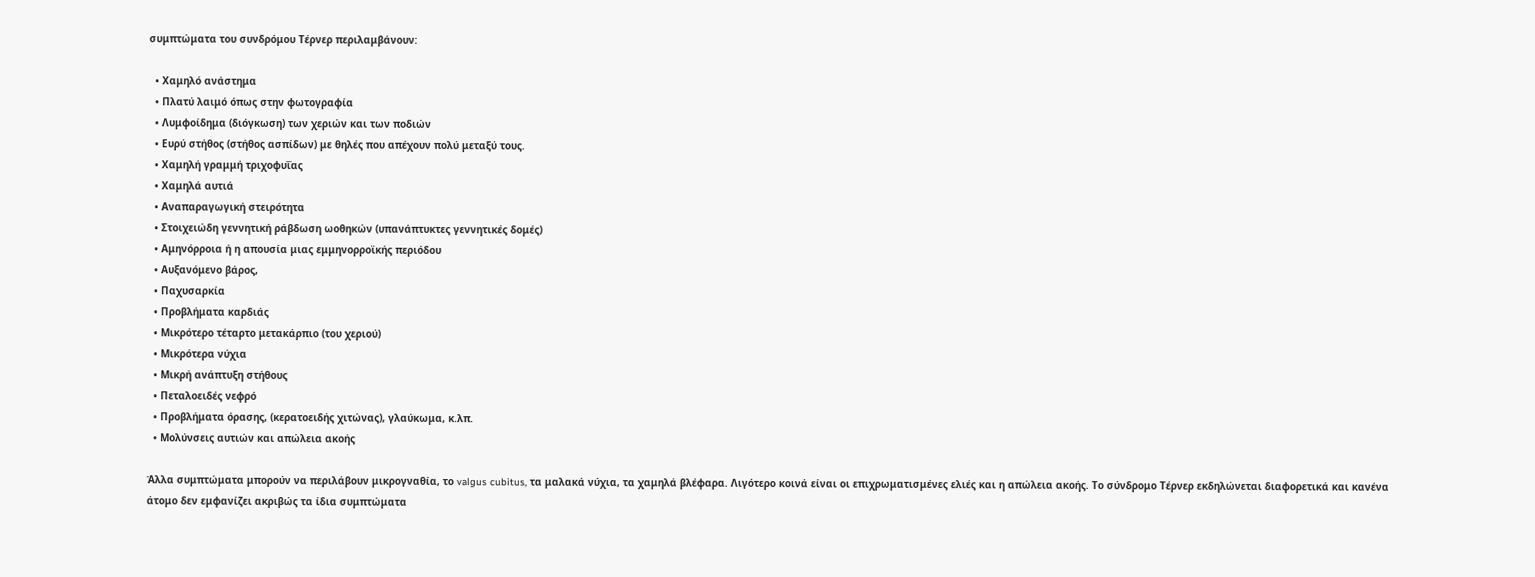συμπτώματα του συνδρόμου Τέρνερ περιλαμβάνουν:

  • Χαμηλό ανάστημα
  • Πλατύ λαιμό όπως στην φωτογραφία
  • Λυμφοίδημα (διόγκωση) των χεριών και των ποδιών
  • Ευρύ στήθος (στήθος ασπίδων) με θηλές που απέχουν πολύ μεταξύ τους.
  • Χαμηλή γραμμή τριχοφυΐας
  • Χαμηλά αυτιά
  • Αναπαραγωγική στειρότητα
  • Στοιχειώδη γεννητική ράβδωση ωοθηκών (υπανάπτυκτες γεννητικές δομές)
  • Αμηνόρροια ή η απουσία μιας εμμηνορροϊκής περιόδου
  • Αυξανόμενο βάρος,
  • Παχυσαρκία
  • Προβλήματα καρδιάς
  • Μικρότερο τέταρτο μετακάρπιο (του χεριού)
  • Μικρότερα νύχια
  • Μικρή ανάπτυξη στήθους
  • Πεταλοειδές νεφρό
  • Προβλήματα όρασης, (κερατοειδής χιτώνας), γλαύκωμα, κ.λπ.
  • Μολύνσεις αυτιών και απώλεια ακοής

Άλλα συμπτώματα μπορούν να περιλάβουν μικρογναθία, το valgus cubitus, τα μαλακά νύχια, τα χαμηλά βλέφαρα. Λιγότερο κοινά είναι οι επιχρωματισμένες ελιές και η απώλεια ακοής. Το σύνδρομο Τέρνερ εκδηλώνεται διαφορετικά και κανένα άτομο δεν εμφανίζει ακριβώς τα ίδια συμπτώματα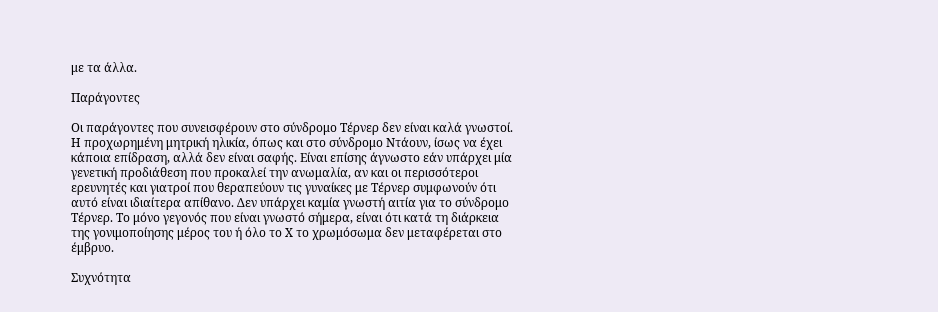με τα άλλα.

Παράγοντες

Οι παράγοντες που συνεισφέρουν στο σύνδρομο Τέρνερ δεν είναι καλά γνωστοί. Η προχωρημένη μητρική ηλικία, όπως και στο σύνδρομο Ντάουν, ίσως να έχει κάποια επίδραση, αλλά δεν είναι σαφής. Είναι επίσης άγνωστο εάν υπάρχει μία γενετική προδιάθεση που προκαλεί την ανωμαλία, αν και οι περισσότεροι ερευνητές και γιατροί που θεραπεύουν τις γυναίκες με Τέρνερ συμφωνούν ότι αυτό είναι ιδιαίτερα απίθανο. Δεν υπάρχει καμία γνωστή αιτία για το σύνδρομο Τέρνερ. Το μόνο γεγονός που είναι γνωστό σήμερα, είναι ότι κατά τη διάρκεια της γονιμοποίησης μέρος του ή όλο το Χ το χρωμόσωμα δεν μεταφέρεται στο έμβρυο.

Συχνότητα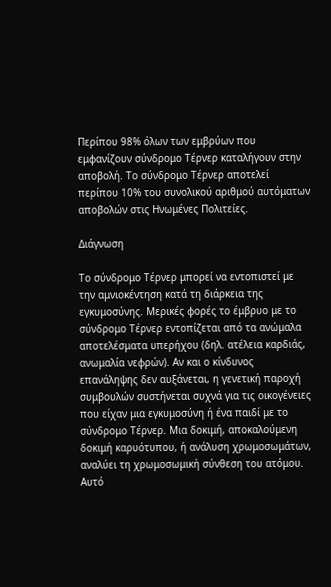Περίπου 98% όλων των εμβρύων που εμφανίζουν σύνδρομο Τέρνερ καταλήγουν στην αποβολή. Το σύνδρομο Τέρνερ αποτελεί περίπου 10% του συνολικού αριθμού αυτόματων αποβολών στις Ηνωμένες Πολιτείες.

Διάγνωση

Το σύνδρομο Τέρνερ μπορεί να εντοπιστεί με την αμνιοκέντηση κατά τη διάρκεια της εγκυμοσύνης. Μερικές φορές το έμβρυο με το σύνδρομο Τέρνερ εντοπίζεται από τα ανώμαλα αποτελέσματα υπερήχου (δηλ. ατέλεια καρδιάς, ανωμαλία νεφρών). Αν και ο κίνδυνος επανάληψης δεν αυξάνεται, η γενετική παροχή συμβουλών συστήνεται συχνά για τις οικογένειες που είχαν μια εγκυμοσύνη ή ένα παιδί με το σύνδρομο Τέρνερ. Μια δοκιμή, αποκαλούμενη δοκιμή καρυότυπου, ή ανάλυση χρωμοσωμάτων, αναλύει τη χρωμοσωμική σύνθεση του ατόμου. Αυτό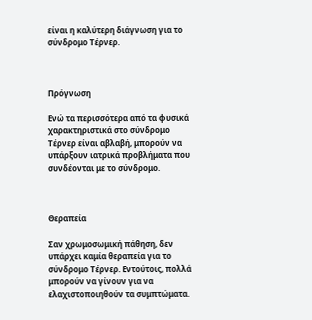είναι η καλύτερη διάγνωση για το σύνδρομο Τέρνερ.



Πρόγνωση

Ενώ τα περισσότερα από τα φυσικά χαρακτηριστικά στο σύνδρομο Τέρνερ είναι αβλαβή, μπορούν να υπάρξουν ιατρικά προβλήματα που συνδέονται με το σύνδρομο.



Θεραπεία

Σαν χρωμοσωμική πάθηση, δεν υπάρχει καμία θεραπεία για το σύνδρομο Τέρνερ. Εντούτοις, πολλά μπορούν να γίνουν για να ελαχιστοποιηθούν τα συμπτώματα.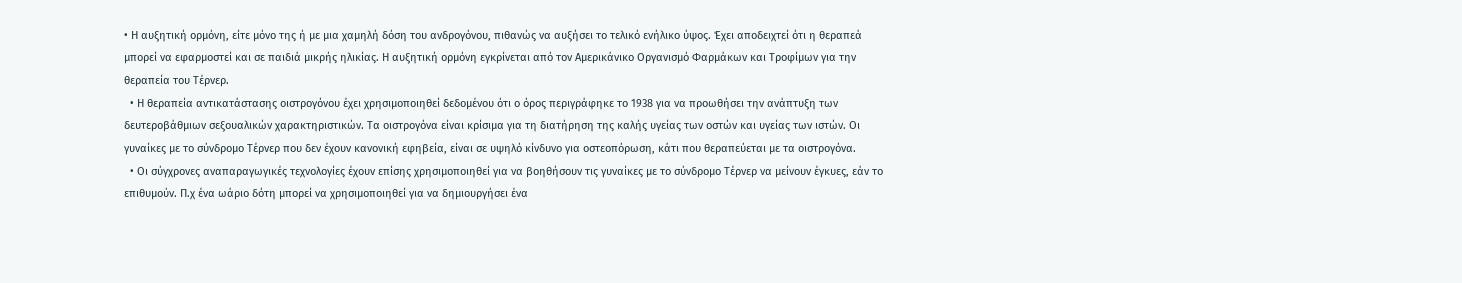• Η αυξητική ορμόνη, είτε μόνο της ή με μια χαμηλή δόση του ανδρογόνου, πιθανώς να αυξήσει το τελικό ενήλικο ύψος. Έχει αποδειχτεί ότι η θεραπεά μπορεί να εφαρμοστεί και σε παιδιά μικρής ηλικίας. Η αυξητική ορμόνη εγκρίνεται από τον Αμερικάνικο Οργανισμό Φαρμάκων και Τροφίμων για την θεραπεία του Τέρνερ.
  • Η θεραπεία αντικατάστασης οιστρογόνου έχει χρησιμοποιηθεί δεδομένου ότι ο όρος περιγράφηκε το 1938 για να προωθήσει την ανάπτυξη των δευτεροβάθμιων σεξουαλικών χαρακτηριστικών. Τα οιστρογόνα είναι κρίσιμα για τη διατήρηση της καλής υγείας των οστών και υγείας των ιστών. Οι γυναίκες με το σύνδρομο Τέρνερ που δεν έχουν κανονική εφηβεία, είναι σε υψηλό κίνδυνο για οστεοπόρωση, κάτι που θεραπεύεται με τα οιστρογόνα.
  • Οι σύγχρονες αναπαραγωγικές τεχνολογίες έχουν επίσης χρησιμοποιηθεί για να βοηθήσουν τις γυναίκες με το σύνδρομο Τέρνερ να μείνουν έγκυες, εάν το επιθυμούν. Π.χ ένα ωάριο δότη μπορεί να χρησιμοποιηθεί για να δημιουργήσει ένα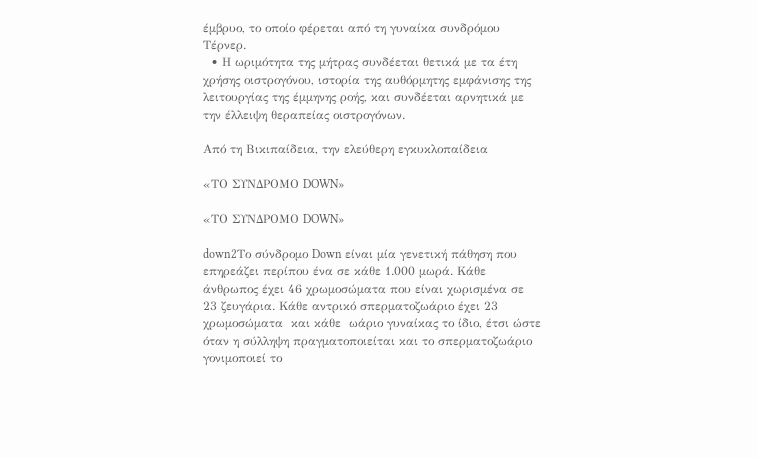έμβρυο, το οποίο φέρεται από τη γυναίκα συνδρόμου Τέρνερ.
  • Η ωριμότητα της μήτρας συνδέεται θετικά με τα έτη χρήσης οιστρογόνου, ιστορία της αυθόρμητης εμφάνισης της λειτουργίας της έμμηνης ροής, και συνδέεται αρνητικά με την έλλειψη θεραπείας οιστρογόνων.

Από τη Βικιπαίδεια, την ελεύθερη εγκυκλοπαίδεια

«ΤΟ ΣΥΝΔΡΟΜΟ DOWN»

«ΤΟ ΣΥΝΔΡΟΜΟ DOWN»

down2Το σύνδρομο Down είναι μία γενετική πάθηση που επηρεάζει περίπου ένα σε κάθε 1.000 μωρά. Κάθε άνθρωπος έχει 46 χρωμοσώματα που είναι χωρισμένα σε 23 ζευγάρια. Κάθε αντρικό σπερματοζωάριο έχει 23 χρωμοσώματα  και κάθε  ωάριο γυναίκας το ίδιο, έτσι ώστε όταν η σύλληψη πραγματοποιείται και το σπερματοζωάριο γονιμοποιεί το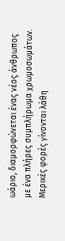ωάριο, διαμορφώνεται ένας νέος άνθρωπος με ένα πλήρες συμπλήρωμα χρωμοσωμάτων. Μερικές φορές γίνονται λάθη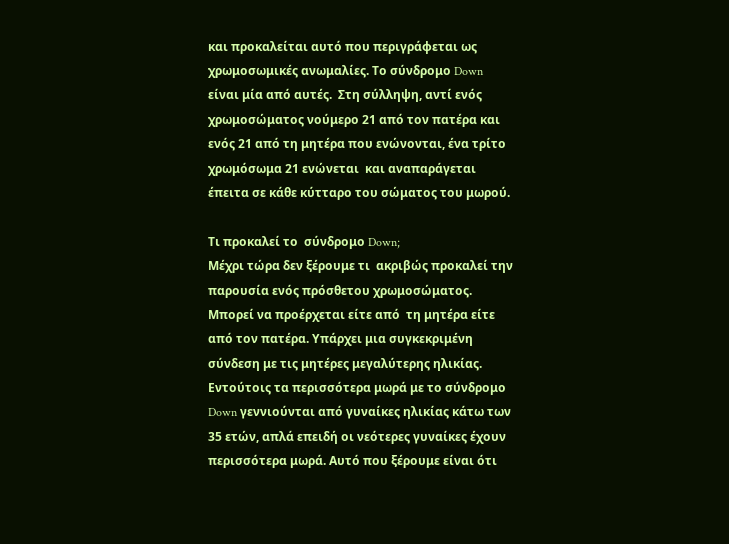και προκαλείται αυτό που περιγράφεται ως χρωμοσωμικές ανωμαλίες. Το σύνδρομο Down είναι μία από αυτές.  Στη σύλληψη, αντί ενός χρωμοσώματος νούμερο 21 από τον πατέρα και  ενός 21 από τη μητέρα που ενώνονται, ένα τρίτο χρωμόσωμα 21 ενώνεται  και αναπαράγεται έπειτα σε κάθε κύτταρο του σώματος του μωρού.

Τι προκαλεί το  σύνδρομο Down;
Μέχρι τώρα δεν ξέρουμε τι  ακριβώς προκαλεί την παρουσία ενός πρόσθετου χρωμοσώματος. Μπορεί να προέρχεται είτε από  τη μητέρα είτε από τον πατέρα. Υπάρχει μια συγκεκριμένη σύνδεση με τις μητέρες μεγαλύτερης ηλικίας. Εντούτοις τα περισσότερα μωρά με το σύνδρομο  Down γεννιούνται από γυναίκες ηλικίας κάτω των 35 ετών, απλά επειδή οι νεότερες γυναίκες έχουν  περισσότερα μωρά. Αυτό που ξέρουμε είναι ότι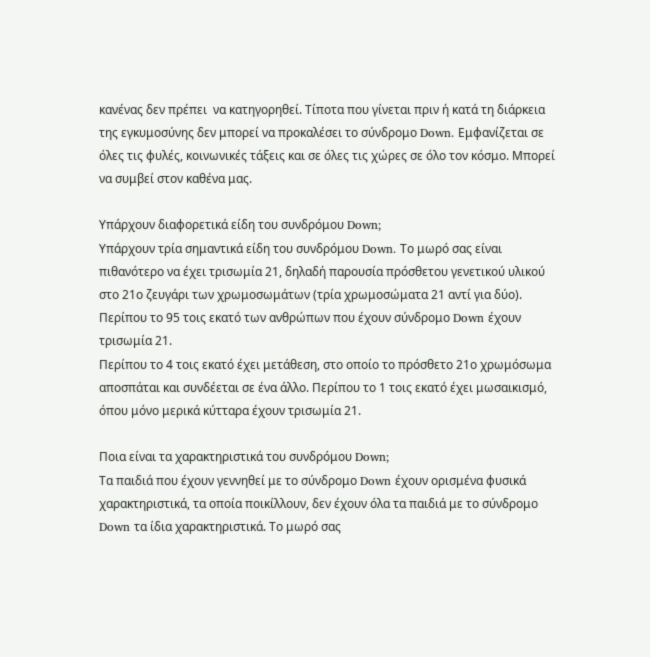κανένας δεν πρέπει  να κατηγορηθεί. Τίποτα που γίνεται πριν ή κατά τη διάρκεια της εγκυμοσύνης δεν μπορεί να προκαλέσει το σύνδρομο Down. Εμφανίζεται σε όλες τις φυλές, κοινωνικές τάξεις και σε όλες τις χώρες σε όλο τον κόσμο. Μπορεί να συμβεί στον καθένα μας.

Υπάρχουν διαφορετικά είδη του συνδρόμου Down;
Υπάρχουν τρία σημαντικά είδη του συνδρόμου Down. Το μωρό σας είναι πιθανότερο να έχει τρισωμία 21, δηλαδή παρουσία πρόσθετου γενετικού υλικού στο 21ο ζευγάρι των χρωμοσωμάτων (τρία χρωμοσώματα 21 αντί για δύο). Περίπου το 95 τοις εκατό των ανθρώπων που έχουν σύνδρομο Down έχουν τρισωμία 21.
Περίπου το 4 τοις εκατό έχει μετάθεση, στο οποίο το πρόσθετο 21ο χρωμόσωμα αποσπάται και συνδέεται σε ένα άλλο. Περίπου το 1 τοις εκατό έχει μωσαικισμό, όπου μόνο μερικά κύτταρα έχουν τρισωμία 21.

Ποια είναι τα χαρακτηριστικά του συνδρόμου Down;
Τα παιδιά που έχουν γεννηθεί με το σύνδρομο Down έχουν ορισμένα φυσικά χαρακτηριστικά, τα οποία ποικίλλουν, δεν έχουν όλα τα παιδιά με το σύνδρομο Down τα ίδια χαρακτηριστικά. Το μωρό σας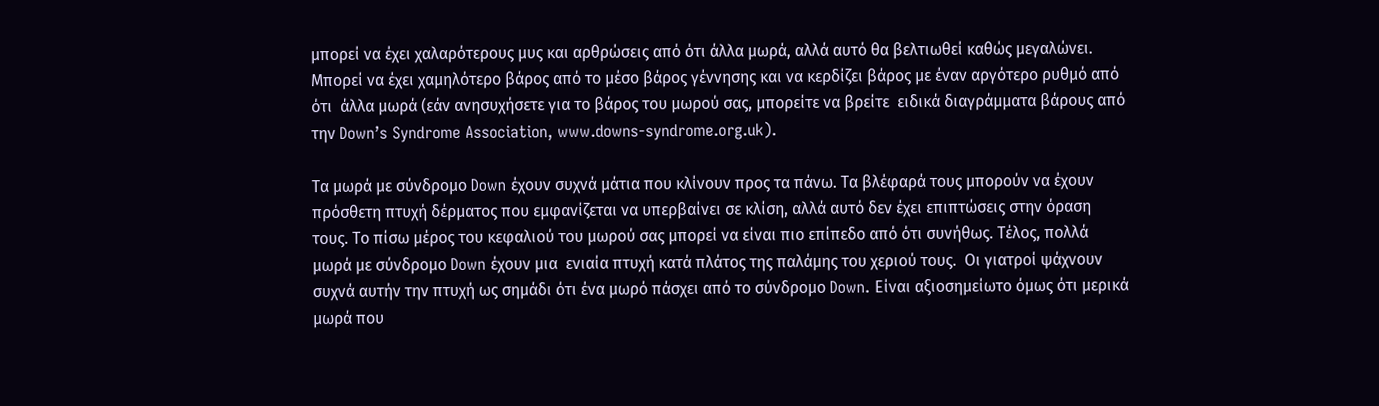μπορεί να έχει χαλαρότερους μυς και αρθρώσεις από ότι άλλα μωρά, αλλά αυτό θα βελτιωθεί καθώς μεγαλώνει. Μπορεί να έχει χαμηλότερο βάρος από το μέσο βάρος γέννησης και να κερδίζει βάρος με έναν αργότερο ρυθμό από ότι  άλλα μωρά (εάν ανησυχήσετε για το βάρος του μωρού σας, μπορείτε να βρείτε  ειδικά διαγράμματα βάρους από την Down’s Syndrome Association, www.downs-syndrome.org.uk).

Τα μωρά με σύνδρομο Down έχουν συχνά μάτια που κλίνουν προς τα πάνω. Τα βλέφαρά τους μπορούν να έχουν πρόσθετη πτυχή δέρματος που εμφανίζεται να υπερβαίνει σε κλίση, αλλά αυτό δεν έχει επιπτώσεις στην όραση τους. Το πίσω μέρος του κεφαλιού του μωρού σας μπορεί να είναι πιο επίπεδο από ότι συνήθως. Τέλος, πολλά μωρά με σύνδρομο Down έχουν μια  ενιαία πτυχή κατά πλάτος της παλάμης του χεριού τους.  Οι γιατροί ψάχνουν συχνά αυτήν την πτυχή ως σημάδι ότι ένα μωρό πάσχει από το σύνδρομο Down. Είναι αξιοσημείωτο όμως ότι μερικά μωρά που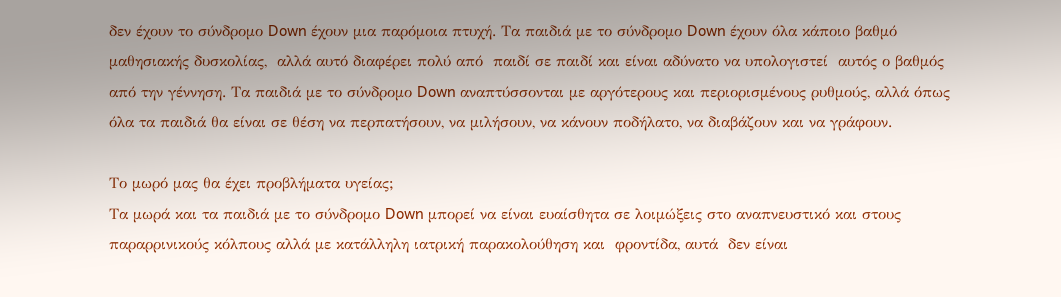δεν έχουν το σύνδρομο Down έχουν μια παρόμοια πτυχή. Τα παιδιά με το σύνδρομο Down έχουν όλα κάποιο βαθμό μαθησιακής δυσκολίας,  αλλά αυτό διαφέρει πολύ από  παιδί σε παιδί και είναι αδύνατο να υπολογιστεί  αυτός ο βαθμός από την γέννηση. Τα παιδιά με το σύνδρομο Down αναπτύσσονται με αργότερους και περιορισμένους ρυθμούς, αλλά όπως όλα τα παιδιά θα είναι σε θέση να περπατήσουν, να μιλήσουν, να κάνουν ποδήλατο, να διαβάζουν και να γράφουν.

Το μωρό μας θα έχει προβλήματα υγείας;
Τα μωρά και τα παιδιά με το σύνδρομο Down μπορεί να είναι ευαίσθητα σε λοιμώξεις στο αναπνευστικό και στους παραρρινικούς κόλπους αλλά με κατάλληλη ιατρική παρακολούθηση και  φροντίδα, αυτά  δεν είναι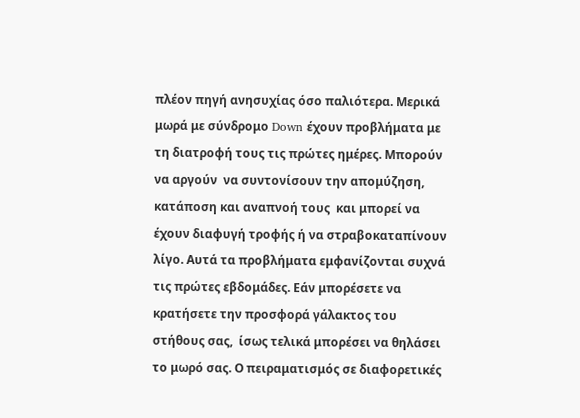πλέον πηγή ανησυχίας όσο παλιότερα. Μερικά μωρά με σύνδρομο Down έχουν προβλήματα με τη διατροφή τους τις πρώτες ημέρες. Μπορούν να αργούν  να συντονίσουν την απομύζηση, κατάποση και αναπνοή τους  και μπορεί να έχουν διαφυγή τροφής ή να στραβοκαταπίνουν λίγο. Αυτά τα προβλήματα εμφανίζονται συχνά τις πρώτες εβδομάδες. Εάν μπορέσετε να κρατήσετε την προσφορά γάλακτος του στήθους σας,  ίσως τελικά μπορέσει να θηλάσει το μωρό σας. Ο πειραματισμός σε διαφορετικές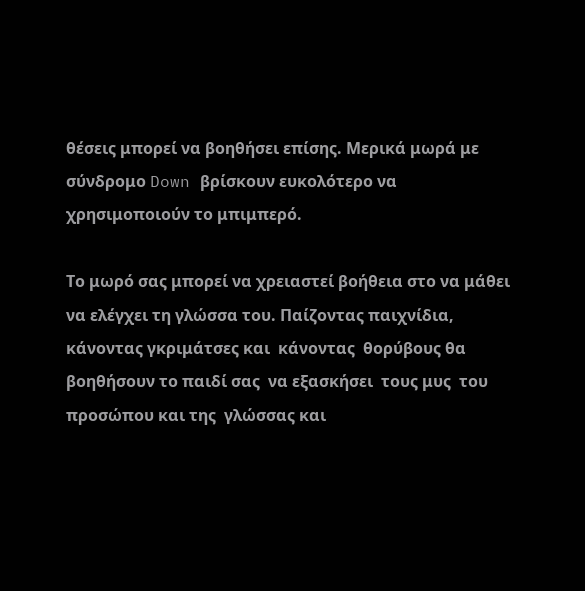θέσεις μπορεί να βοηθήσει επίσης. Μερικά μωρά με σύνδρομο Down βρίσκουν ευκολότερο να χρησιμοποιούν το μπιμπερό.

Το μωρό σας μπορεί να χρειαστεί βοήθεια στο να μάθει να ελέγχει τη γλώσσα του. Παίζοντας παιχνίδια, κάνοντας γκριμάτσες και  κάνοντας  θορύβους θα βοηθήσουν το παιδί σας  να εξασκήσει  τους μυς  του προσώπου και της  γλώσσας και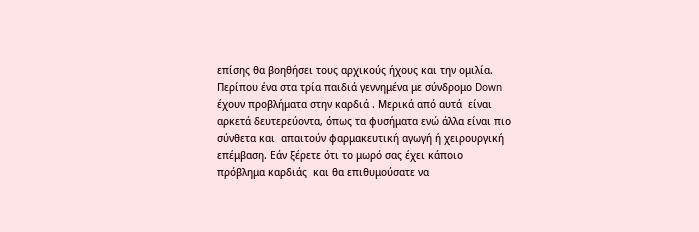επίσης θα βοηθήσει τους αρχικούς ήχους και την ομιλία.
Περίπου ένα στα τρία παιδιά γεννημένα με σύνδρομο Down έχουν προβλήματα στην καρδιά . Μερικά από αυτά  είναι αρκετά δευτερεύοντα, όπως τα φυσήματα ενώ άλλα είναι πιο σύνθετα και  απαιτούν φαρμακευτική αγωγή ή χειρουργική επέμβαση. Εάν ξέρετε ότι το μωρό σας έχει κάποιο πρόβλημα καρδιάς  και θα επιθυμούσατε να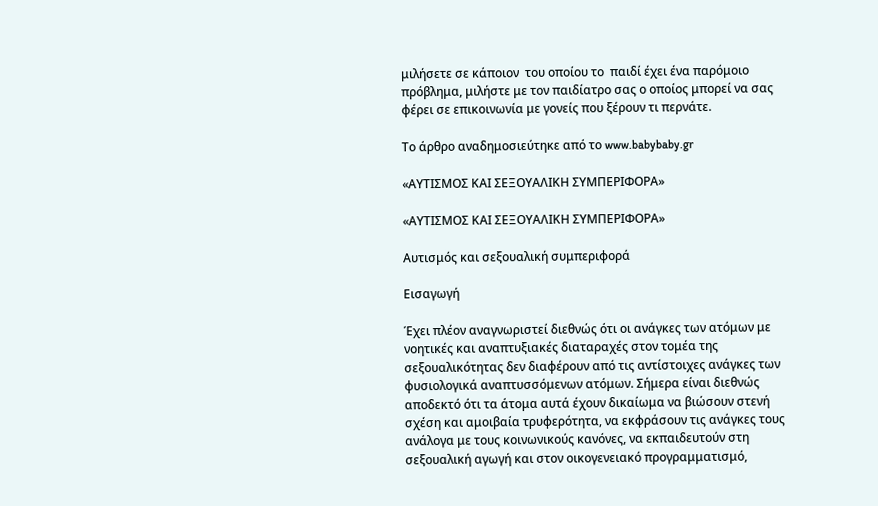μιλήσετε σε κάποιον  του οποίου το  παιδί έχει ένα παρόμοιο πρόβλημα, μιλήστε με τον παιδίατρο σας ο οποίος μπορεί να σας φέρει σε επικοινωνία με γονείς που ξέρουν τι περνάτε.

Το άρθρο αναδημοσιεύτηκε από το www.babybaby.gr

«ΑΥΤΙΣΜΟΣ ΚΑΙ ΣΕΞΟΥΑΛΙΚΗ ΣΥΜΠΕΡΙΦΟΡΑ»

«ΑΥΤΙΣΜΟΣ ΚΑΙ ΣΕΞΟΥΑΛΙΚΗ ΣΥΜΠΕΡΙΦΟΡΑ»

Αυτισμός και σεξουαλική συμπεριφορά

Εισαγωγή

Έχει πλέον αναγνωριστεί διεθνώς ότι οι ανάγκες των ατόμων με νοητικές και αναπτυξιακές διαταραχές στον τομέα της σεξουαλικότητας δεν διαφέρουν από τις αντίστοιχες ανάγκες των φυσιολογικά αναπτυσσόμενων ατόμων. Σήμερα είναι διεθνώς αποδεκτό ότι τα άτομα αυτά έχουν δικαίωμα να βιώσουν στενή σχέση και αμοιβαία τρυφερότητα, να εκφράσουν τις ανάγκες τους ανάλογα με τους κοινωνικούς κανόνες, να εκπαιδευτούν στη σεξουαλική αγωγή και στον οικογενειακό προγραμματισμό,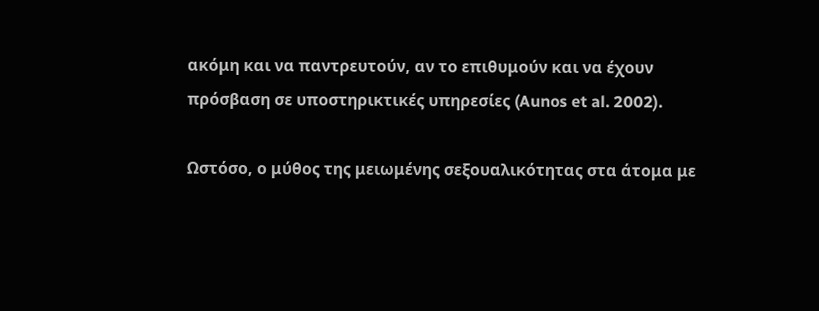ακόμη και να παντρευτούν, αν το επιθυμούν και να έχουν πρόσβαση σε υποστηρικτικές υπηρεσίες (Aunos et al. 2002).

Ωστόσο, ο μύθος της μειωμένης σεξουαλικότητας στα άτομα με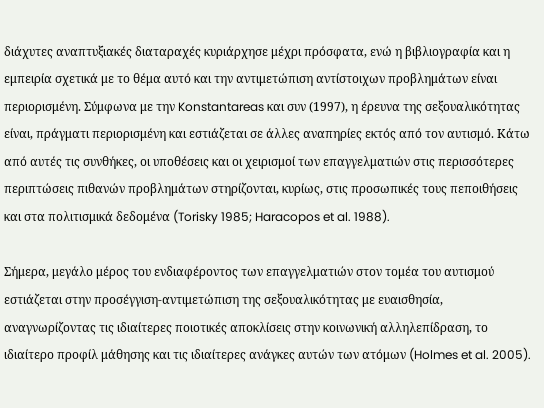διάχυτες αναπτυξιακές διαταραχές κυριάρχησε μέχρι πρόσφατα, ενώ η βιβλιογραφία και η εμπειρία σχετικά με το θέμα αυτό και την αντιμετώπιση αντίστοιχων προβλημάτων είναι περιορισμένη. Σύμφωνα με την Konstantareas και συν (1997), η έρευνα της σεξουαλικότητας είναι, πράγματι περιορισμένη και εστιάζεται σε άλλες αναπηρίες εκτός από τον αυτισμό. Κάτω από αυτές τις συνθήκες, οι υποθέσεις και οι χειρισμοί των επαγγελματιών στις περισσότερες περιπτώσεις πιθανών προβλημάτων στηρίζονται, κυρίως, στις προσωπικές τους πεποιθήσεις και στα πολιτισμικά δεδομένα (Torisky 1985; Haracopos et al. 1988).

Σήμερα, μεγάλο μέρος του ενδιαφέροντος των επαγγελματιών στον τομέα του αυτισμού εστιάζεται στην προσέγγιση-αντιμετώπιση της σεξουαλικότητας με ευαισθησία, αναγνωρίζοντας τις ιδιαίτερες ποιοτικές αποκλίσεις στην κοινωνική αλληλεπίδραση, το ιδιαίτερο προφίλ μάθησης και τις ιδιαίτερες ανάγκες αυτών των ατόμων (Holmes et al. 2005).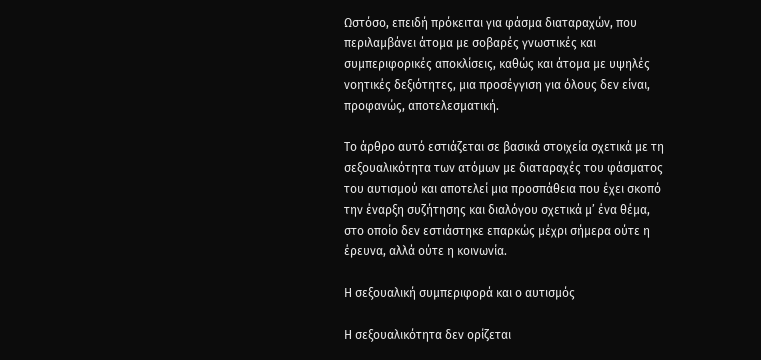Ωστόσο, επειδή πρόκειται για φάσμα διαταραχών, που περιλαμβάνει άτομα με σοβαρές γνωστικές και συμπεριφορικές αποκλίσεις, καθώς και άτομα με υψηλές νοητικές δεξιότητες, μια προσέγγιση για όλους δεν είναι, προφανώς, αποτελεσματική.

Το άρθρο αυτό εστιάζεται σε βασικά στοιχεία σχετικά με τη σεξουαλικότητα των ατόμων με διαταραχές του φάσματος του αυτισμού και αποτελεί μια προσπάθεια που έχει σκοπό την έναρξη συζήτησης και διαλόγου σχετικά μ’ ένα θέμα, στο οποίο δεν εστιάστηκε επαρκώς μέχρι σήμερα ούτε η έρευνα, αλλά ούτε η κοινωνία.

Η σεξουαλική συμπεριφορά και ο αυτισμός

Η σεξουαλικότητα δεν ορίζεται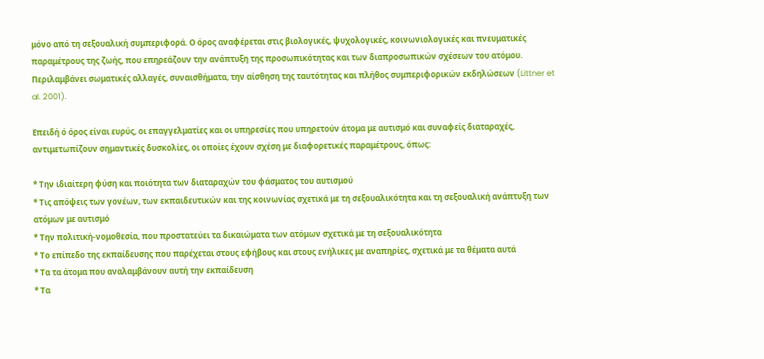μόνο από τη σεξουαλική συμπεριφορά. Ο όρος αναφέρεται στις βιολογικές, ψυχολογικές, κοινωνιολογικές και πνευματικές παραμέτρους της ζωής, που επηρεάζουν την ανάπτυξη της προσωπικότητας και των διαπροσωπικών σχέσεων του ατόμου. Περιλαμβάνει σωματικές αλλαγές, συναισθήματα, την αίσθηση της ταυτότητας και πλήθος συμπεριφορικών εκδηλώσεων (Littner et al. 2001).

Επειδή ό όρος είναι ευρύς, οι επαγγελματίες και οι υπηρεσίες που υπηρετούν άτομα με αυτισμό και συναφείς διαταραχές, αντιμετωπίζουν σημαντικές δυσκολίες, οι οποίες έχουν σχέση με διαφορετικές παραμέτρους, όπως:

* Την ιδιαίτερη φύση και ποιότητα των διαταραχών του φάσματος του αυτισμού
* Τις απόψεις των γονέων, των εκπαιδευτικών και της κοινωνίας σχετικά με τη σεξουαλικότητα και τη σεξουαλική ανάπτυξη των ατόμων με αυτισμό
* Την πολιτική-νομοθεσία, που προστατεύει τα δικαιώματα των ατόμων σχετικά με τη σεξουαλικότητα
* Το επίπεδο της εκπαίδευσης που παρέχεται στους εφήβους και στους ενήλικες με αναπηρίες, σχετικά με τα θέματα αυτά
* Τα τα άτομα που αναλαμβάνουν αυτή την εκπαίδευση
* Τα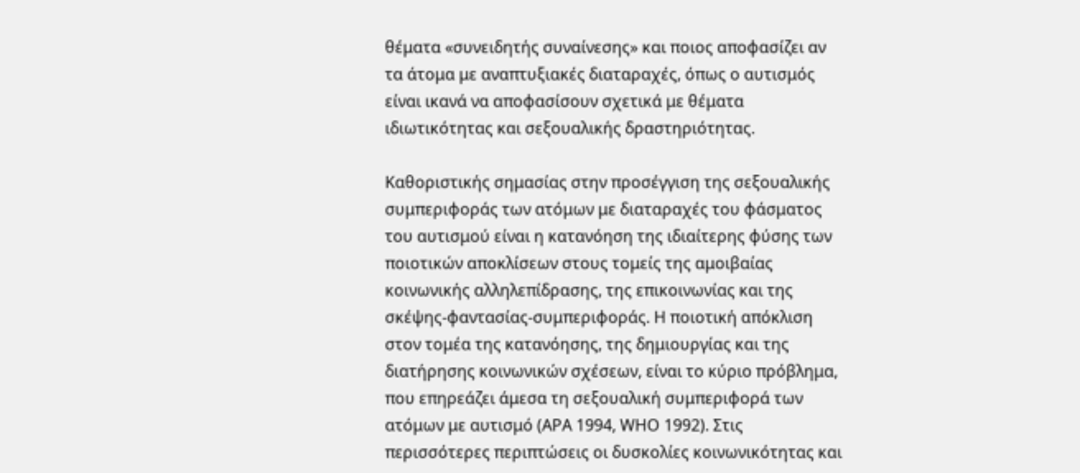θέματα «συνειδητής συναίνεσης» και ποιος αποφασίζει αν τα άτομα με αναπτυξιακές διαταραχές, όπως ο αυτισμός είναι ικανά να αποφασίσουν σχετικά με θέματα ιδιωτικότητας και σεξουαλικής δραστηριότητας.

Καθοριστικής σημασίας στην προσέγγιση της σεξουαλικής συμπεριφοράς των ατόμων με διαταραχές του φάσματος του αυτισμού είναι η κατανόηση της ιδιαίτερης φύσης των ποιοτικών αποκλίσεων στους τομείς της αμοιβαίας κοινωνικής αλληλεπίδρασης, της επικοινωνίας και της σκέψης-φαντασίας-συμπεριφοράς. Η ποιοτική απόκλιση στον τομέα της κατανόησης, της δημιουργίας και της διατήρησης κοινωνικών σχέσεων, είναι το κύριο πρόβλημα, που επηρεάζει άμεσα τη σεξουαλική συμπεριφορά των ατόμων με αυτισμό (APA 1994, WHO 1992). Στις περισσότερες περιπτώσεις οι δυσκολίες κοινωνικότητας και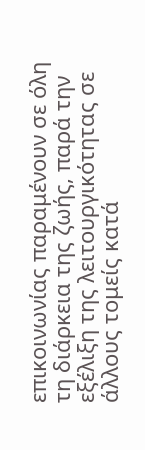επικοινωνίας παραμένουν σε όλη τη διάρκεια της ζωής, παρά την εξέλιξη της λειτουργικότητας σε άλλους τομείς κατά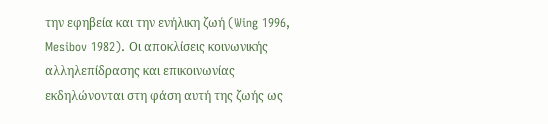την εφηβεία και την ενήλικη ζωή (Wing 1996, Mesibov 1982). Οι αποκλίσεις κοινωνικής αλληλεπίδρασης και επικοινωνίας εκδηλώνονται στη φάση αυτή της ζωής ως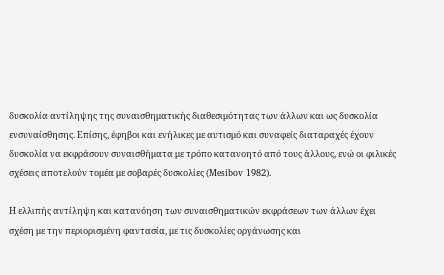δυσκολία αντίληψης της συναισθηματικής διαθεσιμότητας των άλλων και ως δυσκολία ενσυναίσθησης. Επίσης, έφηβοι και ενήλικες με αυτισμό και συναφείς διαταραχές έχουν δυσκολία να εκφράσουν συναισθήματα με τρόπο κατανοητό από τους άλλους, ενώ οι φιλικές σχέσεις αποτελούν τομέα με σοβαρές δυσκολίες (Mesibov 1982).

Η ελλιπής αντίληψη και κατανόηση των συναισθηματικών εκφράσεων των άλλων έχει σχέση με την περιορισμένη φαντασία, με τις δυσκολίες οργάνωσης και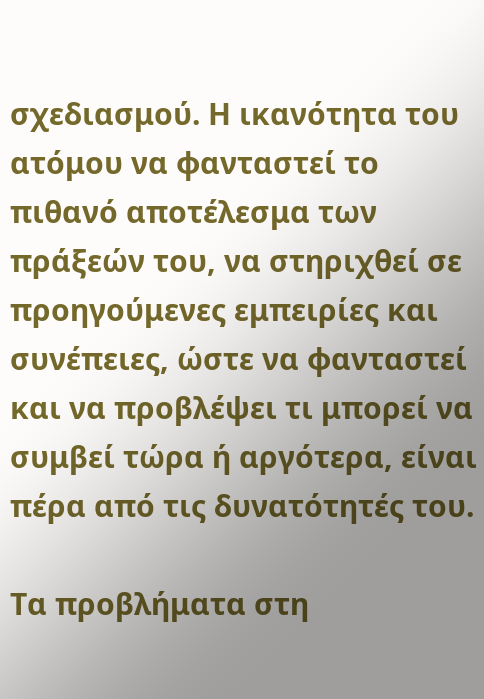σχεδιασμού. Η ικανότητα του ατόμου να φανταστεί το πιθανό αποτέλεσμα των πράξεών του, να στηριχθεί σε προηγούμενες εμπειρίες και συνέπειες, ώστε να φανταστεί και να προβλέψει τι μπορεί να συμβεί τώρα ή αργότερα, είναι πέρα από τις δυνατότητές του.

Τα προβλήματα στη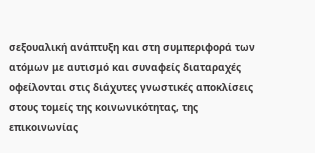σεξουαλική ανάπτυξη και στη συμπεριφορά των ατόμων με αυτισμό και συναφείς διαταραχές οφείλονται στις διάχυτες γνωστικές αποκλίσεις στους τομείς της κοινωνικότητας, της επικοινωνίας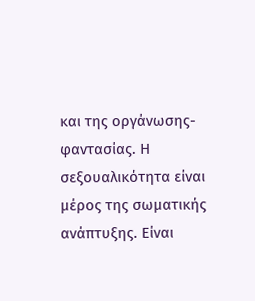και της οργάνωσης-φαντασίας. Η σεξουαλικότητα είναι μέρος της σωματικής ανάπτυξης. Είναι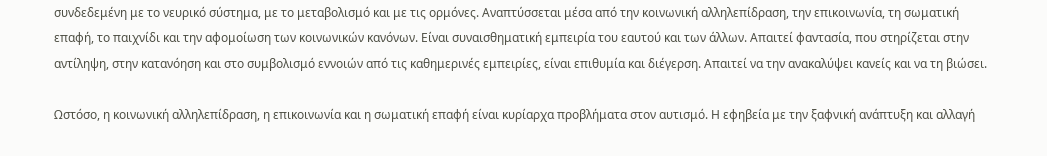συνδεδεμένη με το νευρικό σύστημα, με το μεταβολισμό και με τις ορμόνες. Αναπτύσσεται μέσα από την κοινωνική αλληλεπίδραση, την επικοινωνία, τη σωματική επαφή, το παιχνίδι και την αφομοίωση των κοινωνικών κανόνων. Είναι συναισθηματική εμπειρία του εαυτού και των άλλων. Απαιτεί φαντασία, που στηρίζεται στην αντίληψη, στην κατανόηση και στο συμβολισμό εννοιών από τις καθημερινές εμπειρίες, είναι επιθυμία και διέγερση. Απαιτεί να την ανακαλύψει κανείς και να τη βιώσει.

Ωστόσο, η κοινωνική αλληλεπίδραση, η επικοινωνία και η σωματική επαφή είναι κυρίαρχα προβλήματα στον αυτισμό. Η εφηβεία με την ξαφνική ανάπτυξη και αλλαγή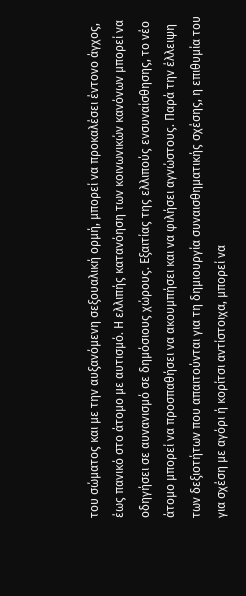του σώματος και με την αυξανόμενη σεξουαλική ορμή, μπορεί να προκαλέσει έντονο άγχος, έως πανικό στο άτομο με αυτισμό. Η ελλιπής κατανόηση των κοινωνικών κανόνων μπορεί να οδηγήσει σε αυνανισμό σε δημόσιους χώρους. Εξαιτίας της ελλιπούς ενσυναίσθησης, το νέο άτομο μπορεί να προσπαθήσει να ακουμπήσει και να φιλήσει αγνώστους. Παρά την έλλειψη των δεξιοτήτων που απαιτούνται για τη δημιουργία συναισθηματικής σχέσης, η επιθυμία του για σχέση με αγόρι ή κορίτσι αντίστοιχα, μπορεί να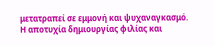μετατραπεί σε εμμονή και ψυχαναγκασμό. Η αποτυχία δημιουργίας φιλίας και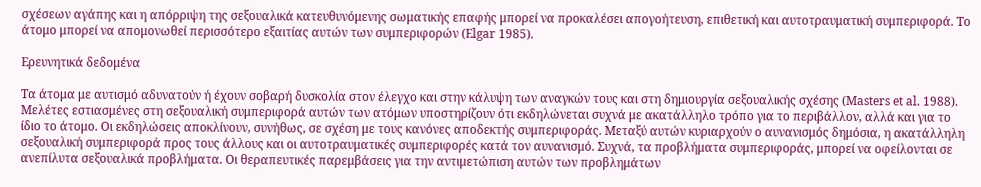σχέσεων αγάπης και η απόρριψη της σεξουαλικά κατευθυνόμενης σωματικής επαφής μπορεί να προκαλέσει απογοήτευση, επιθετική και αυτοτραυματική συμπεριφορά. Το άτομο μπορεί να απομονωθεί περισσότερο εξαιτίας αυτών των συμπεριφορών (Elgar 1985).

Ερευνητικά δεδομένα

Τα άτομα με αυτισμό αδυνατούν ή έχουν σοβαρή δυσκολία στον έλεγχο και στην κάλυψη των αναγκών τους και στη δημιουργία σεξουαλικής σχέσης (Masters et al. 1988). Μελέτες εστιασμένες στη σεξουαλική συμπεριφορά αυτών των ατόμων υποστηρίζουν ότι εκδηλώνεται συχνά με ακατάλληλο τρόπο για το περιβάλλον, αλλά και για το ίδιο το άτομο. Οι εκδηλώσεις αποκλίνουν, συνήθως, σε σχέση με τους κανόνες αποδεκτής συμπεριφοράς. Μεταξύ αυτών κυριαρχούν ο αυνανισμός δημόσια, η ακατάλληλη σεξουαλική συμπεριφορά προς τους άλλους και οι αυτοτραυματικές συμπεριφορές κατά τον αυνανισμό. Συχνά, τα προβλήματα συμπεριφοράς, μπορεί να οφείλονται σε ανεπίλυτα σεξουαλικά προβλήματα. Οι θεραπευτικές παρεμβάσεις για την αντιμετώπιση αυτών των προβλημάτων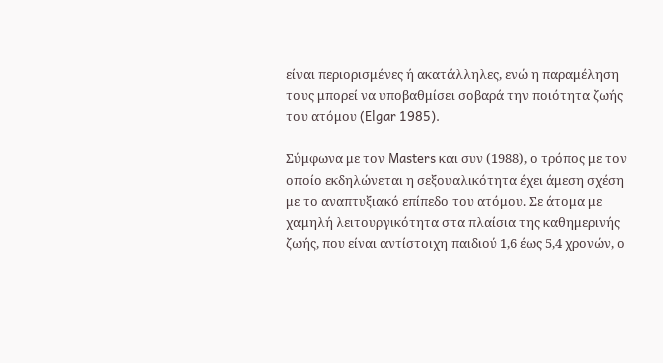είναι περιορισμένες ή ακατάλληλες, ενώ η παραμέληση τους μπορεί να υποβαθμίσει σοβαρά την ποιότητα ζωής του ατόμου (Elgar 1985).

Σύμφωνα με τον Masters και συν (1988), ο τρόπος με τον οποίο εκδηλώνεται η σεξουαλικότητα έχει άμεση σχέση με το αναπτυξιακό επίπεδο του ατόμου. Σε άτομα με χαμηλή λειτουργικότητα στα πλαίσια της καθημερινής ζωής, που είναι αντίστοιχη παιδιού 1,6 έως 5,4 χρονών, ο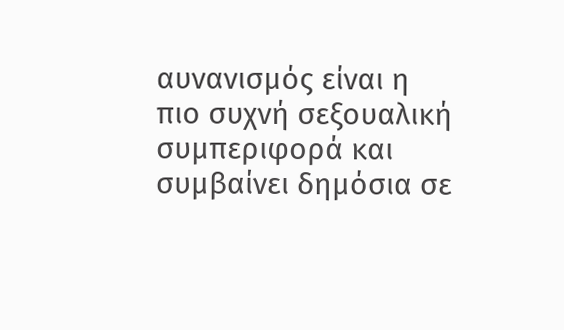αυνανισμός είναι η πιο συχνή σεξουαλική συμπεριφορά και συμβαίνει δημόσια σε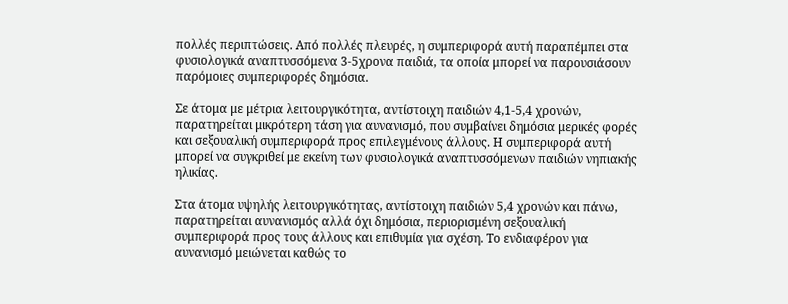πολλές περιπτώσεις. Από πολλές πλευρές, η συμπεριφορά αυτή παραπέμπει στα φυσιολογικά αναπτυσσόμενα 3-5χρονα παιδιά, τα οποία μπορεί να παρουσιάσουν παρόμοιες συμπεριφορές δημόσια.

Σε άτομα με μέτρια λειτουργικότητα, αντίστοιχη παιδιών 4,1-5,4 χρονών, παρατηρείται μικρότερη τάση για αυνανισμό, που συμβαίνει δημόσια μερικές φορές και σεξουαλική συμπεριφορά προς επιλεγμένους άλλους. Η συμπεριφορά αυτή μπορεί να συγκριθεί με εκείνη των φυσιολογικά αναπτυσσόμενων παιδιών νηπιακής ηλικίας.

Στα άτομα υψηλής λειτουργικότητας, αντίστοιχη παιδιών 5,4 χρονών και πάνω, παρατηρείται αυνανισμός αλλά όχι δημόσια, περιορισμένη σεξουαλική συμπεριφορά προς τους άλλους και επιθυμία για σχέση. Το ενδιαφέρον για αυνανισμό μειώνεται καθώς το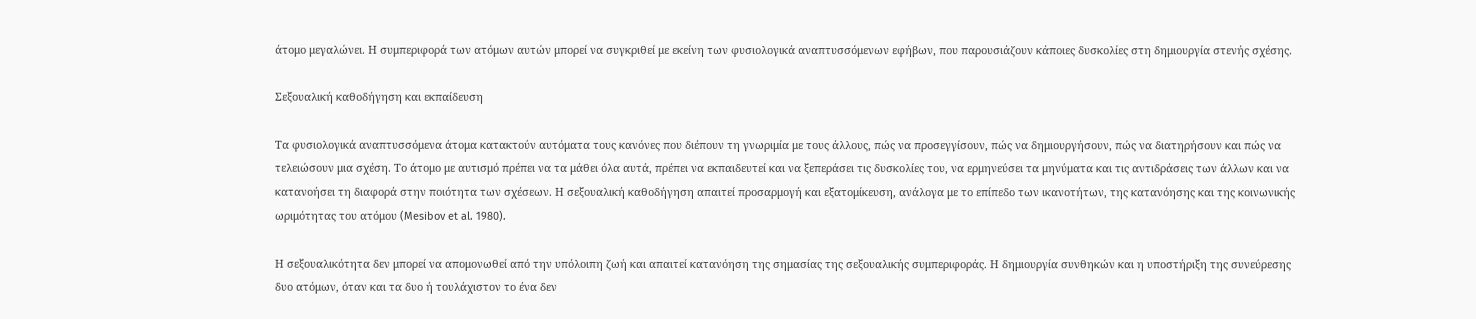άτομο μεγαλώνει. Η συμπεριφορά των ατόμων αυτών μπορεί να συγκριθεί με εκείνη των φυσιολογικά αναπτυσσόμενων εφήβων, που παρουσιάζουν κάποιες δυσκολίες στη δημιουργία στενής σχέσης.

Σεξουαλική καθοδήγηση και εκπαίδευση

Τα φυσιολογικά αναπτυσσόμενα άτομα κατακτούν αυτόματα τους κανόνες που διέπουν τη γνωριμία με τους άλλους, πώς να προσεγγίσουν, πώς να δημιουργήσουν, πώς να διατηρήσουν και πώς να τελειώσουν μια σχέση. Το άτομο με αυτισμό πρέπει να τα μάθει όλα αυτά, πρέπει να εκπαιδευτεί και να ξεπεράσει τις δυσκολίες του, να ερμηνεύσει τα μηνύματα και τις αντιδράσεις των άλλων και να κατανοήσει τη διαφορά στην ποιότητα των σχέσεων. Η σεξουαλική καθοδήγηση απαιτεί προσαρμογή και εξατομίκευση, ανάλογα με το επίπεδο των ικανοτήτων, της κατανόησης και της κοινωνικής ωριμότητας του ατόμου (Mesibov et al. 1980).

Η σεξουαλικότητα δεν μπορεί να απομονωθεί από την υπόλοιπη ζωή και απαιτεί κατανόηση της σημασίας της σεξουαλικής συμπεριφοράς. Η δημιουργία συνθηκών και η υποστήριξη της συνεύρεσης δυο ατόμων, όταν και τα δυο ή τουλάχιστον το ένα δεν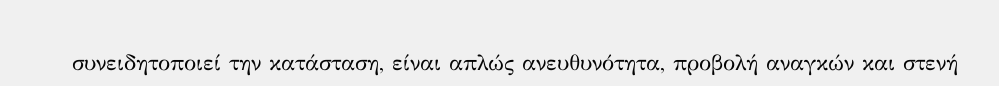συνειδητοποιεί την κατάσταση, είναι απλώς ανευθυνότητα, προβολή αναγκών και στενή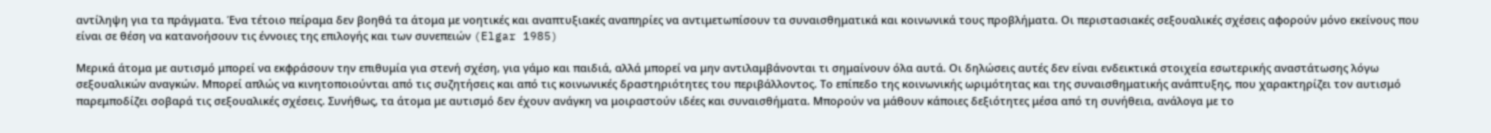αντίληψη για τα πράγματα. Ένα τέτοιο πείραμα δεν βοηθά τα άτομα με νοητικές και αναπτυξιακές αναπηρίες να αντιμετωπίσουν τα συναισθηματικά και κοινωνικά τους προβλήματα. Οι περιστασιακές σεξουαλικές σχέσεις αφορούν μόνο εκείνους που είναι σε θέση να κατανοήσουν τις έννοιες της επιλογής και των συνεπειών (Elgar 1985)

Μερικά άτομα με αυτισμό μπορεί να εκφράσουν την επιθυμία για στενή σχέση, για γάμο και παιδιά, αλλά μπορεί να μην αντιλαμβάνονται τι σημαίνουν όλα αυτά. Οι δηλώσεις αυτές δεν είναι ενδεικτικά στοιχεία εσωτερικής αναστάτωσης λόγω σεξουαλικών αναγκών. Μπορεί απλώς να κινητοποιούνται από τις συζητήσεις και από τις κοινωνικές δραστηριότητες του περιβάλλοντος. Το επίπεδο της κοινωνικής ωριμότητας και της συναισθηματικής ανάπτυξης, που χαρακτηρίζει τον αυτισμό παρεμποδίζει σοβαρά τις σεξουαλικές σχέσεις. Συνήθως, τα άτομα με αυτισμό δεν έχουν ανάγκη να μοιραστούν ιδέες και συναισθήματα. Μπορούν να μάθουν κάποιες δεξιότητες μέσα από τη συνήθεια, ανάλογα με το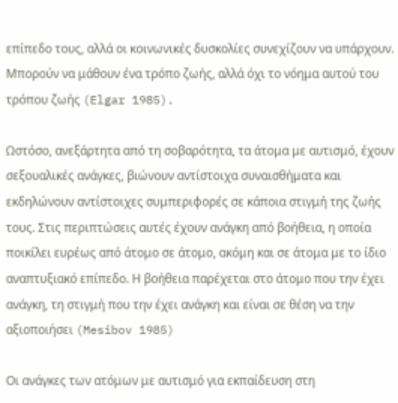επίπεδο τους, αλλά οι κοινωνικές δυσκολίες συνεχίζουν να υπάρχουν. Μπορούν να μάθουν ένα τρόπο ζωής, αλλά όχι το νόημα αυτού του τρόπου ζωής (Elgar 1985).

Ωστόσο, ανεξάρτητα από τη σοβαρότητα, τα άτομα με αυτισμό, έχουν σεξουαλικές ανάγκες, βιώνουν αντίστοιχα συναισθήματα και εκδηλώνουν αντίστοιχες συμπεριφορές σε κάποια στιγμή της ζωής τους. Στις περιπτώσεις αυτές έχουν ανάγκη από βοήθεια, η οποία ποικίλει ευρέως από άτομο σε άτομο, ακόμη και σε άτομα με το ίδιο αναπτυξιακό επίπεδο. Η βοήθεια παρέχεται στο άτομο που την έχει ανάγκη, τη στιγμή που την έχει ανάγκη και είναι σε θέση να την αξιοποιήσει (Mesibov 1985)

Οι ανάγκες των ατόμων με αυτισμό για εκπαίδευση στη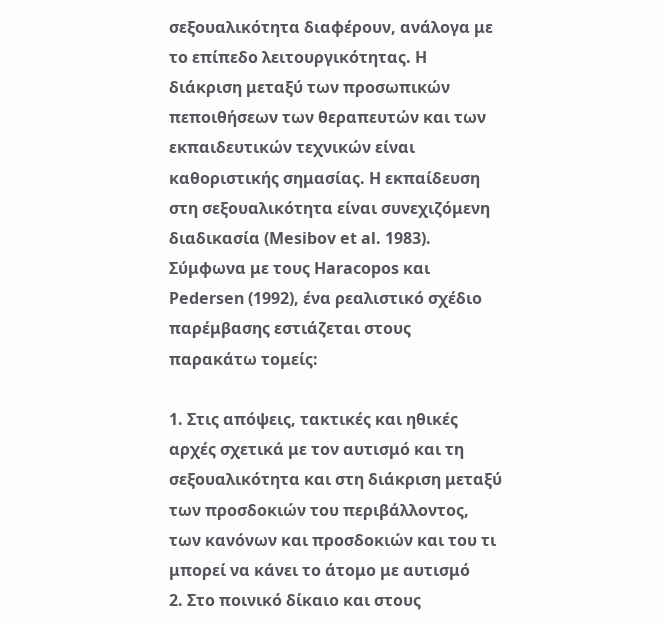σεξουαλικότητα διαφέρουν, ανάλογα με το επίπεδο λειτουργικότητας. Η διάκριση μεταξύ των προσωπικών πεποιθήσεων των θεραπευτών και των εκπαιδευτικών τεχνικών είναι καθοριστικής σημασίας. Η εκπαίδευση στη σεξουαλικότητα είναι συνεχιζόμενη διαδικασία (Mesibov et al. 1983). Σύμφωνα με τους Haracopos και Pedersen (1992), ένα ρεαλιστικό σχέδιο παρέμβασης εστιάζεται στους παρακάτω τομείς:

1. Στις απόψεις, τακτικές και ηθικές αρχές σχετικά με τον αυτισμό και τη σεξουαλικότητα και στη διάκριση μεταξύ των προσδοκιών του περιβάλλοντος, των κανόνων και προσδοκιών και του τι μπορεί να κάνει το άτομο με αυτισμό
2. Στο ποινικό δίκαιο και στους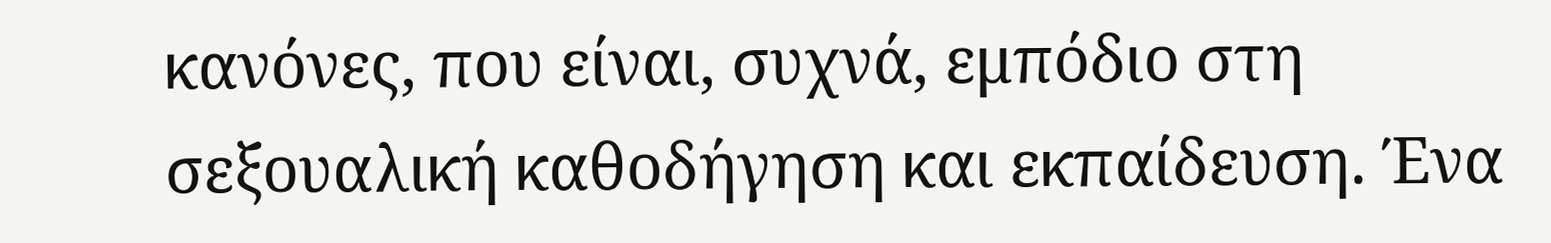κανόνες, που είναι, συχνά, εμπόδιο στη σεξουαλική καθοδήγηση και εκπαίδευση. Ένα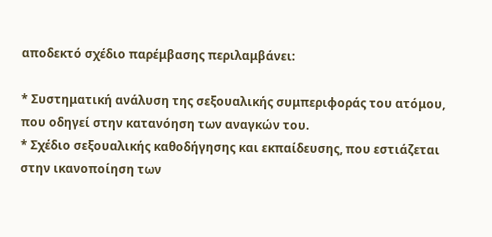αποδεκτό σχέδιο παρέμβασης περιλαμβάνει:

* Συστηματική ανάλυση της σεξουαλικής συμπεριφοράς του ατόμου, που οδηγεί στην κατανόηση των αναγκών του.
* Σχέδιο σεξουαλικής καθοδήγησης και εκπαίδευσης, που εστιάζεται στην ικανοποίηση των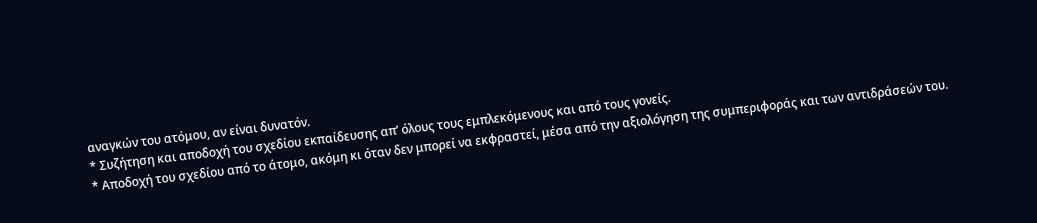αναγκών του ατόμου, αν είναι δυνατόν.
* Συζήτηση και αποδοχή του σχεδίου εκπαίδευσης απ’ όλους τους εμπλεκόμενους και από τους γονείς.
* Αποδοχή του σχεδίου από το άτομο, ακόμη κι όταν δεν μπορεί να εκφραστεί, μέσα από την αξιολόγηση της συμπεριφοράς και των αντιδράσεών του.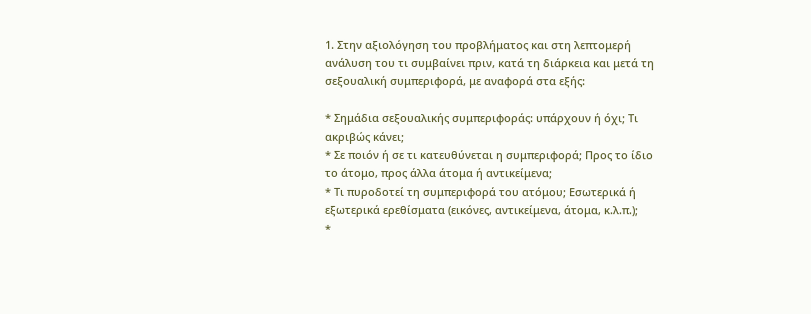1. Στην αξιολόγηση του προβλήματος και στη λεπτομερή ανάλυση του τι συμβαίνει πριν, κατά τη διάρκεια και μετά τη σεξουαλική συμπεριφορά, με αναφορά στα εξής:

* Σημάδια σεξουαλικής συμπεριφοράς: υπάρχουν ή όχι; Τι ακριβώς κάνει;
* Σε ποιόν ή σε τι κατευθύνεται η συμπεριφορά; Προς το ίδιο το άτομο, προς άλλα άτομα ή αντικείμενα;
* Τι πυροδοτεί τη συμπεριφορά του ατόμου; Εσωτερικά ή εξωτερικά ερεθίσματα (εικόνες, αντικείμενα, άτομα, κ.λ.π.);
*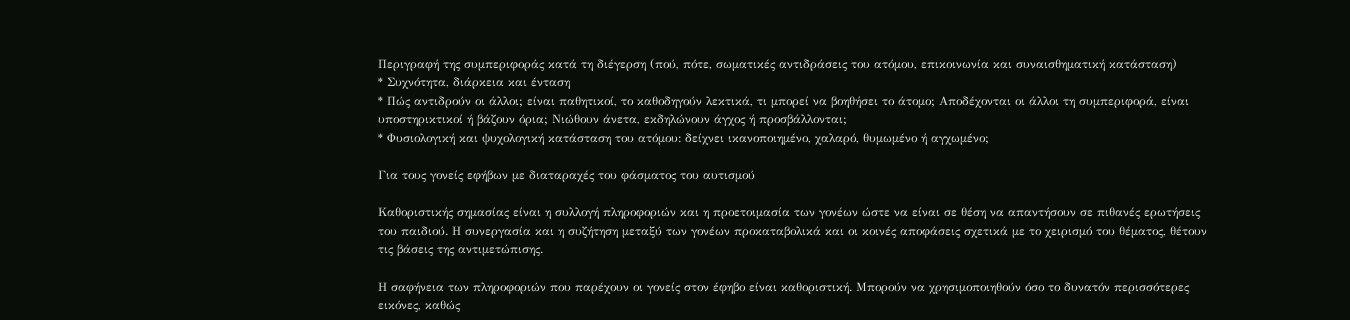Περιγραφή της συμπεριφοράς κατά τη διέγερση (πού, πότε, σωματικές αντιδράσεις του ατόμου, επικοινωνία και συναισθηματική κατάσταση)
* Συχνότητα, διάρκεια και ένταση
* Πώς αντιδρούν οι άλλοι; είναι παθητικοί, το καθοδηγούν λεκτικά, τι μπορεί να βοηθήσει το άτομο; Αποδέχονται οι άλλοι τη συμπεριφορά, είναι υποστηρικτικοί ή βάζουν όρια; Νιώθουν άνετα, εκδηλώνουν άγχος ή προσβάλλονται;
* Φυσιολογική και ψυχολογική κατάσταση του ατόμου: δείχνει ικανοποιημένο, χαλαρό, θυμωμένο ή αγχωμένο;

Για τους γονείς εφήβων με διαταραχές του φάσματος του αυτισμού

Καθοριστικής σημασίας είναι η συλλογή πληροφοριών και η προετοιμασία των γονέων ώστε να είναι σε θέση να απαντήσουν σε πιθανές ερωτήσεις του παιδιού. Η συνεργασία και η συζήτηση μεταξύ των γονέων προκαταβολικά και οι κοινές αποφάσεις σχετικά με το χειρισμό του θέματος, θέτουν τις βάσεις της αντιμετώπισης.

Η σαφήνεια των πληροφοριών που παρέχουν οι γονείς στον έφηβο είναι καθοριστική. Μπορούν να χρησιμοποιηθούν όσο το δυνατόν περισσότερες εικόνες, καθώς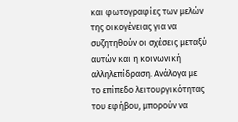και φωτογραφίες των μελών της οικογένειας για να συζητηθούν οι σχέσεις μεταξύ αυτών και η κοινωνική αλληλεπίδραση. Ανάλογα με το επίπεδο λειτουργικότητας του εφήβου, μπορούν να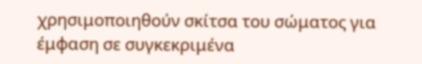χρησιμοποιηθούν σκίτσα του σώματος για έμφαση σε συγκεκριμένα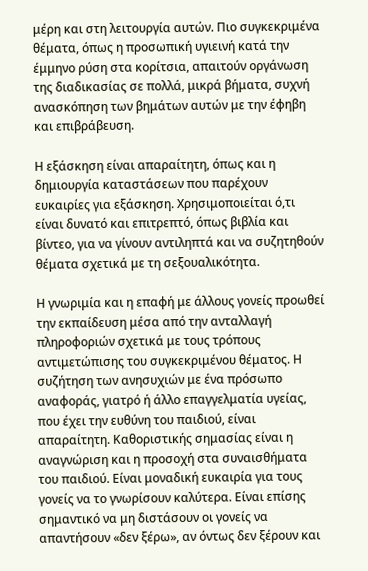μέρη και στη λειτουργία αυτών. Πιο συγκεκριμένα θέματα, όπως η προσωπική υγιεινή κατά την έμμηνο ρύση στα κορίτσια, απαιτούν οργάνωση της διαδικασίας σε πολλά, μικρά βήματα, συχνή ανασκόπηση των βημάτων αυτών με την έφηβη και επιβράβευση.

Η εξάσκηση είναι απαραίτητη, όπως και η δημιουργία καταστάσεων που παρέχουν ευκαιρίες για εξάσκηση. Χρησιμοποιείται ό,τι είναι δυνατό και επιτρεπτό, όπως βιβλία και βίντεο, για να γίνουν αντιληπτά και να συζητηθούν θέματα σχετικά με τη σεξουαλικότητα.

Η γνωριμία και η επαφή με άλλους γονείς προωθεί την εκπαίδευση μέσα από την ανταλλαγή πληροφοριών σχετικά με τους τρόπους αντιμετώπισης του συγκεκριμένου θέματος. Η συζήτηση των ανησυχιών με ένα πρόσωπο αναφοράς, γιατρό ή άλλο επαγγελματία υγείας, που έχει την ευθύνη του παιδιού, είναι απαραίτητη. Καθοριστικής σημασίας είναι η αναγνώριση και η προσοχή στα συναισθήματα του παιδιού. Είναι μοναδική ευκαιρία για τους γονείς να το γνωρίσουν καλύτερα. Είναι επίσης σημαντικό να μη διστάσουν οι γονείς να απαντήσουν «δεν ξέρω», αν όντως δεν ξέρουν και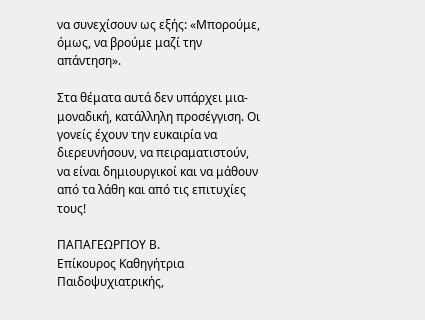να συνεχίσουν ως εξής: «Μπορούμε, όμως, να βρούμε μαζί την απάντηση».

Στα θέματα αυτά δεν υπάρχει μια-μοναδική, κατάλληλη προσέγγιση. Οι γονείς έχουν την ευκαιρία να διερευνήσουν, να πειραματιστούν, να είναι δημιουργικοί και να μάθουν από τα λάθη και από τις επιτυχίες τους!

ΠΑΠΑΓΕΩΡΓΙΟΥ Β.
Επίκουρος Καθηγήτρια Παιδοψυχιατρικής,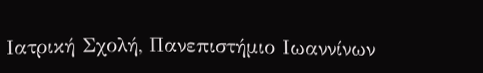Ιατρική Σχολή, Πανεπιστήμιο Ιωαννίνων